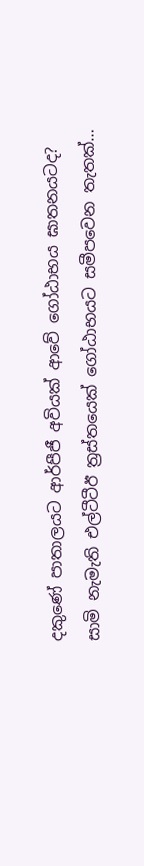දකුණේ පාතාලයට ආර්පීජී අවියක් ආවේ ගෝඨාභය ඝාතනයටද? සාමි නැමැති එල්ටීටීඊ ත්‍රස්තයෙක් ගෝඨාභයට සමීපවෙන තැතක්…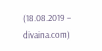(18.08.2019 – divaina.com)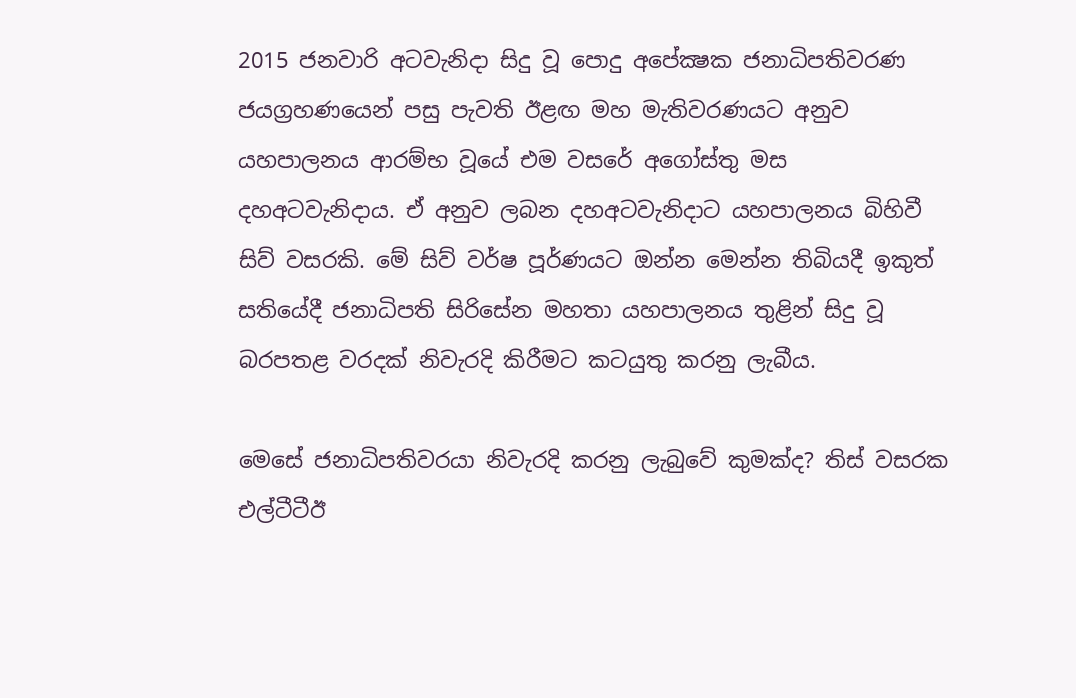2015 ජනවාරි අටවැනිදා සිදු වූ පොදු අපේක්‍ෂක ජනාධිපතිවරණ ජයග්‍රහණයෙන් පසු පැවති ඊළඟ මහ මැතිවරණයට අනුව යහපාලනය ආරම්භ වූයේ එම වසරේ අගෝස්තු මස දහඅටවැනිදාය. ඒ අනුව ලබන දහඅටවැනිදාට යහපාලනය බිහිවී සිව් වසරකි. මේ සිව් වර්ෂ පූර්ණයට ඔන්න මෙන්න තිබියදී ඉකුත් සතියේදී ජනාධිපති සිරිසේන මහතා යහපාලනය තුළින් සිදු වූ බරපතළ වරදක් නිවැරදි කිරීමට කටයුතු කරනු ලැබීය.

මෙසේ ජනාධිපතිවරයා නිවැරදි කරනු ලැබුවේ කුමක්ද? තිස් වසරක එල්ටීටීඊ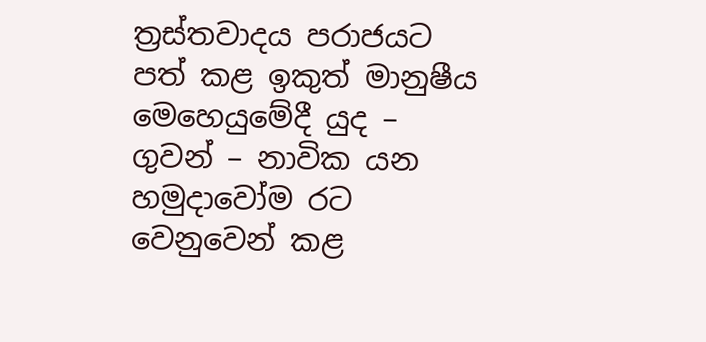ත්‍රස්තවාදය පරාජයට පත් කළ ඉකුත් මානුෂීය මෙහෙයුමේදී යුද – ගුවන් – නාවික යන හමුදාවෝම රට වෙනුවෙන් කළ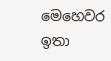මෙහෙවර ඉතා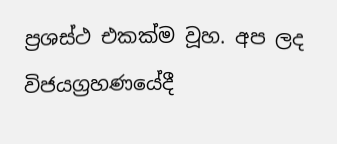ප්‍රශස්ථ එකක්ම වූහ. අප ලද විජයග්‍රහණයේදී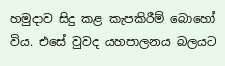හමුදාව සිදු කළ කැපකිරීම් බොහෝ විය. එසේ වුවද යහපාලනය බලයට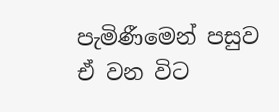පැමිණීමෙන් පසුව ඒ වන විට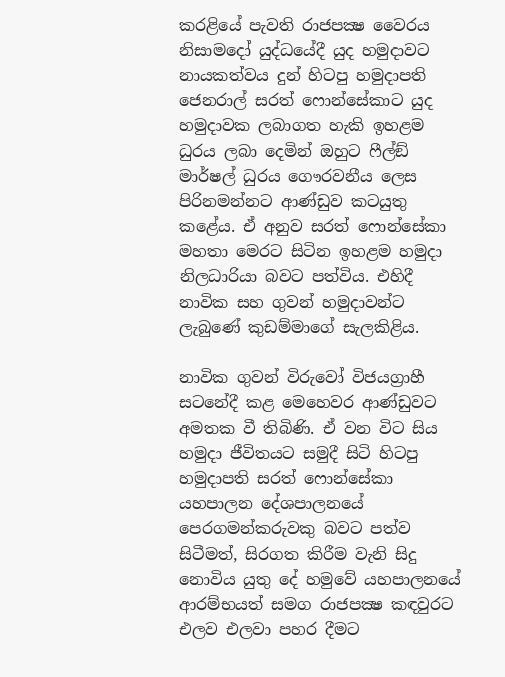කරළියේ පැවති රාජපක්‍ෂ වෛරය නිසාමදෝ යුද්ධයේදී යුද හමුදාවට නායකත්වය දුන් හිටපු හමුදාපති ජෙනරාල් සරත් ෆොන්සේකාට යුද හමුදාවක ලබාගත හැකි ඉහළම ධුරය ලබා දෙමින් ඔහුට ෆීල්ඞ් මාර්ෂල් ධුරය ගෞරවනීය ලෙස පිරිනමන්නට ආණ්ඩුව කටයුතු කළේය. ඒ අනුව සරත් ෆොන්සේකා මහතා මෙරට සිටින ඉහළම හමුදා නිලධාරියා බවට පත්විය. එහිදී නාවික සහ ගුවන් හමුදාවන්ට ලැබුණේ කුඩම්මාගේ සැලකිළිය.

නාවික ගුවන් විරුවෝ විජයග්‍රාහී සටනේදී කළ මෙහෙවර ආණ්ඩුවට අමතක වී තිබිණි. ඒ වන විට සිය හමුදා ජීවිතයට සමුදී සිටි හිටපු හමුදාපති සරත් ෆොන්සේකා යහපාලන දේශපාලනයේ පෙරගමන්කරුවකු බවට පත්ව සිටීමත්, සිරගත කිරීම වැනි සිදු නොවිය යුතු දේ හමුවේ යහපාලනයේ ආරම්භයත් සමග රාජපක්‍ෂ කඳවුරට එලව එලවා පහර දීමට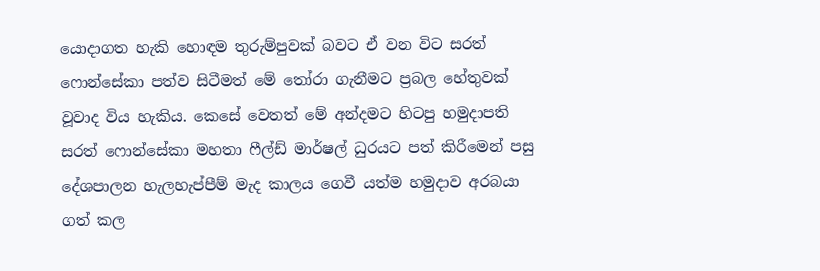යොදාගත හැකි හොඳම තුරුම්පුවක් බවට ඒ වන විට සරත් ෆොන්සේකා පත්ව සිටීමත් මේ තෝරා ගැනීමට ප්‍රබල හේතුවක් වූවාද විය හැකිය. කෙසේ වෙතත් මේ අන්දමට හිටපු හමුදාපති සරත් ෆොන්සේකා මහතා ෆීල්ඩ් මාර්ෂල් ධුරයට පත් කිරීමෙන් පසු දේශපාලන හැලහැප්පීම් මැද කාලය ගෙවී යත්ම හමුදාව අරබයා ගත් කල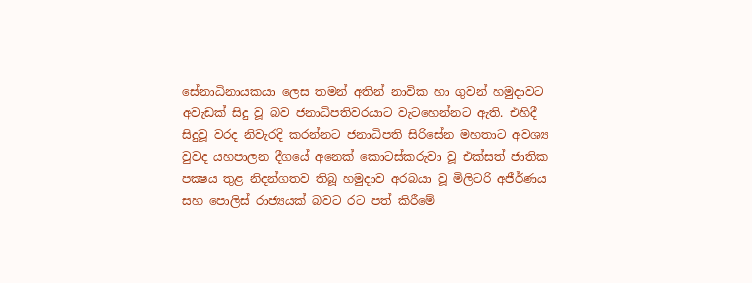සේනාධිනායකයා ලෙස තමන් අතින් නාවික හා ගුවන් හමුදාවට අවැඩක් සිදු වූ බව ජනාධිපතිවරයාට වැටහෙන්නට ඇති. එහිදී සිදුවූ වරද නිවැරදි කරන්නට ජනාධිපති සිරිසේන මහතාට අවශ්‍ය වුවද යහපාලන දීගයේ අනෙක් කොටස්කරුවා වූ එක්සත් ජාතික පක්‍ෂය තුළ නිදන්ගතව තිබූ හමුදාව අරබයා වූ මිලිටරි අජීර්ණය සහ පොලිස් රාජ්‍යයක් බවට රට පත් කිරීමේ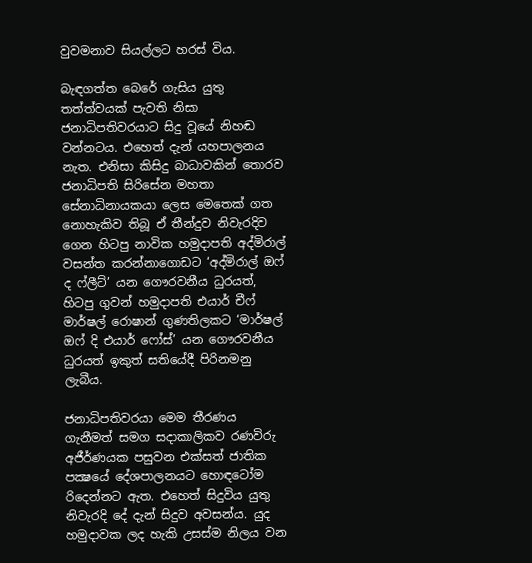වුවමනාව සියල්ලට හරස් විය.

බැඳගත්ත බෙරේ ගැසිය යුතු තත්ත්වයක් පැවති නිසා ජනාධිපතිවරයාට සිදු වූයේ නිහඬ වන්නටය. එහෙත් දැන් යහපාලනය නැත. එනිසා කිසිදු බාධාවකින් තොරව ජනාධිපති සිරිසේන මහතා සේනාධිනායකයා ලෙස මෙතෙක් ගත නොහැකිව තිබූ ඒ තීන්දුව නිවැරදිව ගෙන හිටපු නාවික හමුදාපති අද්මිරාල් වසන්ත කරන්නාගොඩට ‘අද්මිරාල් ඔෆ් ද ෆ්ලීට්’ යන ගෞරවනීය ධුරයත්, හිටපු ගුවන් හමුදාපති එයාර් චීෆ් මාර්ෂල් රොෂාන් ගුණතිලකට ‘මාර්ෂල් ඔෆ් දි එයාර් ෆෝස්’ යන ගෞරවනීය ධුරයත් ඉකුත් සතියේදී පිරිනමනු ලැබීය.

ජනාධිපතිවරයා මෙම තීරණය ගැනීමත් සමග සදාකාලිකව රණවිරු අජීර්ණයක පසුවන එක්සත් ජාතික පක්‍ෂයේ දේශපාලනයට හොඳටෝම රිදෙන්නට ඇත. එහෙත් සිදුවිය යුතු නිවැරදි දේ දැන් සිදුව අවසන්ය. යුද හමුදාවක ලද හැකි උසස්ම නිලය වන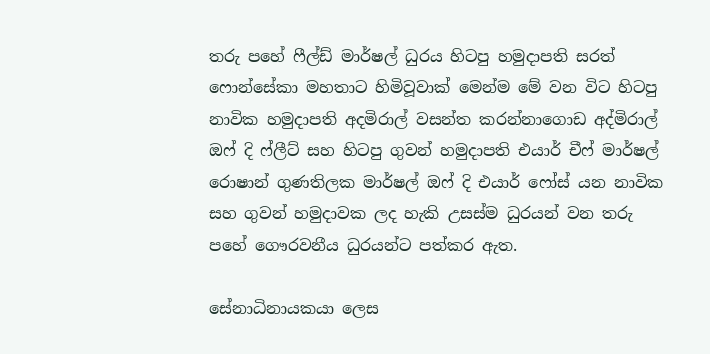තරු පහේ ෆීල්ඩ් මාර්ෂල් ධුරය හිටපු හමුදාපති සරත් ෆොන්සේකා මහතාට හිමිවූවාක් මෙන්ම මේ වන විට හිටපු නාවික හමුදාපති අදමිරාල් වසන්ත කරන්නාගොඩ අද්මිරාල් ඔෆ් දි ෆ්ලීට් සහ හිටපු ගුවන් හමුදාපති එයාර් චීෆ් මාර්ෂල් රොෂාන් ගුණතිලක මාර්ෂල් ඔෆ් දි එයාර් ෆෝස් යන නාවික සහ ගුවන් හමුදාවක ලද හැකි උසස්ම ධුරයන් වන තරු පහේ ගෞරවනීය ධුරයන්ට පත්කර ඇත.

සේනාධිනායකයා ලෙස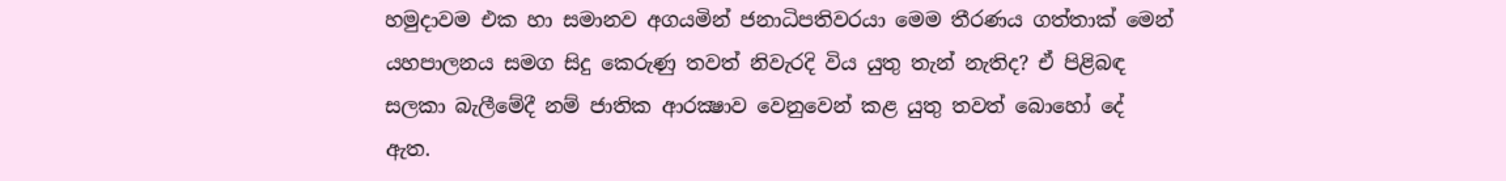හමුදාවම එක හා සමානව අගයමින් ජනාධිපතිවරයා මෙම තීරණය ගත්තාක් මෙන් යහපාලනය සමග සිදු කෙරුණු තවත් නිවැරදි විය යුතු තැන් නැතිද? ඒ පිළිබඳ සලකා බැලීමේදී නම් ජාතික ආරක්‍ෂාව වෙනුවෙන් කළ යුතු තවත් බොහෝ දේ ඇත.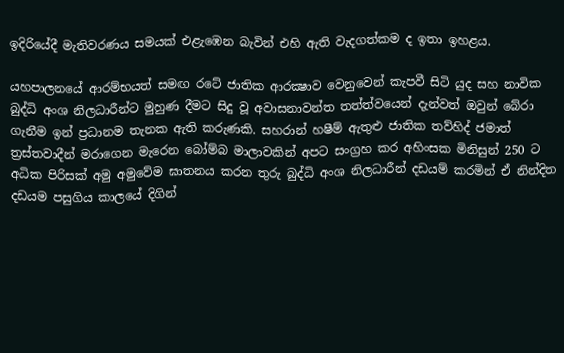ඉදිරියේදී මැතිවරණය සමයක් එළැඹෙන බැවින් එහි ඇති වැදගත්කම ද ඉතා ඉහළය.

යහපාලනයේ ආරම්භයත් සමඟ රටේ ජාතික ආරක්‍ෂාව වෙනුවෙන් කැපවී සිටි යුද සහ නාවික බුද්ධි අංශ නිලධාරීන්ට මුහුණ දීමට සිදු වූ අවාසනාවන්ත තත්ත්වයෙන් දැන්වත් ඔවුන් බේරා ගැනීම ඉන් ප්‍රධානම තැනක ඇති කරුණකි. සහරාන් හෂීම් ඇතුළු ජාතික තව්හිද් ජමාත් ත්‍රස්තවාදීන් මරාගෙන මැරෙන බෝම්බ මාලාවකින් අපට සංග්‍රහ කර අහිංසක මිනිසුන් 250 ට අධික පිරිසක් අමු අමුවේම ඝාතනය කරන තුරු බුද්ධි අංශ නිලධාරීන් දඩයම් කරමින් ඒ නින්දිත දඩයම පසුගිය කාලයේ දිගින්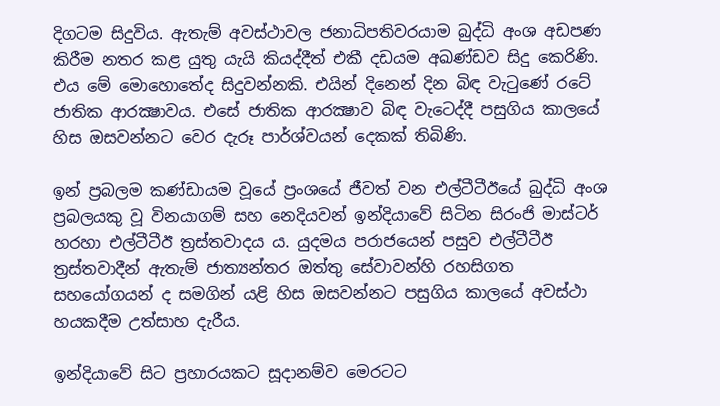දිගටම සිදුවිය. ඇතැම් අවස්ථාවල ජනාධිපතිවරයාම බුද්ධි අංශ අඩපණ කිරීම නතර කළ යුතු යැයි කියද්දීත් එකී දඩයම අඛණ්ඩව සිදු කෙරිණි. එය මේ මොහොතේද සිදුවන්නකි. එයින් දිනෙන් දින බිඳ වැටුණේ රටේ ජාතික ආරක්‍ෂාවය. එසේ ජාතික ආරක්‍ෂාව බිඳ වැටෙද්දී පසුගිය කාලයේ හිස ඔසවන්නට වෙර දැරූ පාර්ශ්වයන් දෙකක් තිබිණි.

ඉන් ප්‍රබලම කණ්ඩායම වූයේ ප්‍රංශයේ ජීවත් වන එල්ටීටීඊයේ බුද්ධි අංශ ප්‍රබලයකු වූ විනයාගම් සහ නෙදියවන් ඉන්දියාවේ සිටින සිරංජි මාස්ටර් හරහා එල්ටීටීඊ ත්‍රස්තවාදය ය. යුදමය පරාජයෙන් පසුව එල්ටීටීඊ ත්‍රස්තවාදීන් ඇතැම් ජාත්‍යන්තර ඔත්තු සේවාවන්හි රහසිගත සහයෝගයන් ද සමගින් යළි හිස ඔසවන්නට පසුගිය කාලයේ අවස්ථා හයකදීම උත්සාහ දැරීය.

ඉන්දියාවේ සිට ප්‍රහාරයකට සූදානම්ව මෙරටට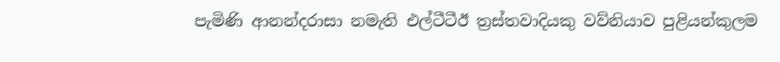පැමිණි ආනන්දරාසා නමැති එල්ටීටීඊ ත්‍රස්තවාදියකු වව්නියාව පුළියන්කුලම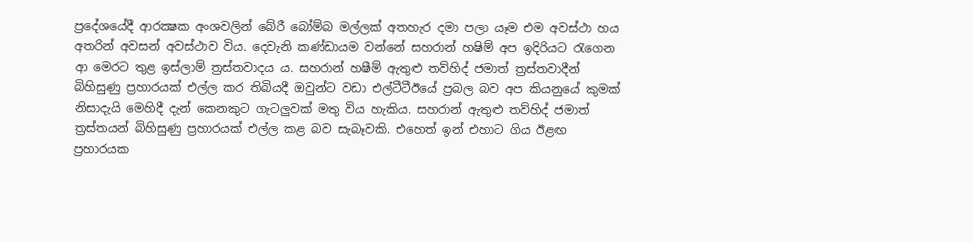ප්‍රදේශයේදී ආරක්‍ෂක අංශවලින් බේරී බෝම්බ මල්ලක් අතහැර දමා පලා යෑම එම අවස්ථා හය අතරින් අවසන් අවස්ථාව විය. දෙවැනි කණ්ඩායම වන්නේ සහරාන් හෂිම් අප ඉදිරියට රැගෙන ආ මෙරට තුළ ඉස්ලාම් ත්‍රස්තවාදය ය. සහරාන් හෂීම් ඇතුළු තව්හිද් ජමාත් ත්‍රස්තවාදීන් බිහිසුණු ප්‍රහාරයක් එල්ල කර තිබියදී ඔවුන්ට වඩා එල්ටීටීඊයේ ප්‍රබල බව අප කියනුයේ කුමක් නිසාදැයි මෙහිදී දැන් කෙනකුට ගැටලුවක් මතු විය හැකිය. සහරාන් ඇතුළු තව්හිද් ජමාත් ත්‍රස්තයන් බිහිසුණු ප්‍රහාරයක් එල්ල කළ බව සැබෑවකි. එහෙත් ඉන් එහාට ගිය ඊළඟ ප්‍රහාරයක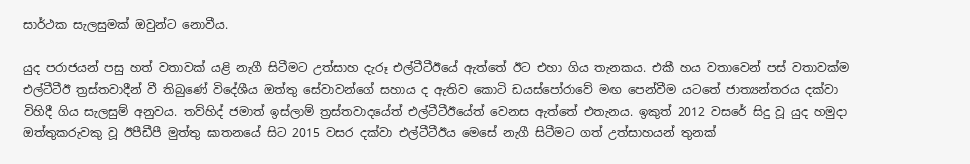සාර්ථක සැලසුමක් ඔවුන්ට නොවීය.

යුද පරාජයන් පසු හත් වතාවක් යළි නැගී සිටීමට උත්සාහ දැරූ එල්ටීටීඊයේ ඇත්තේ ඊට එහා ගිය තැනකය. එකී හය වතාවෙන් පස් වතාවක්ම එල්ටීටීඊ ත්‍රස්තවාදීන් වී තිබුණේ විදේශීය ඔත්තු සේවාවන්ගේ සහාය ද ඇතිව කොටි ඩයස්පෝරාවේ මඟ පෙන්වීම යටතේ ජාත්‍යන්තරය දක්වා විහිදී ගිය සැලසුම් අනුවය. තව්හිද් ජමාත් ඉස්ලාම් ත්‍රස්තවාදයේත් එල්ටීටීඊයේත් වෙනස ඇත්තේ එතැනය. ඉකුත් 2012 වසරේ සිදු වූ යුද හමුදා ඔත්තුකරුවකු වූ ඊපීඩීපී මුත්තු ඝාතනයේ සිට 2015 වසර දක්වා එල්ටීටීඊය මෙසේ නැගී සිටීමට ගත් උත්සාහයන් තුනක්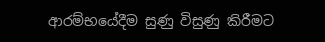ආරම්භයේදීම සුණු විසුණු කිරීමට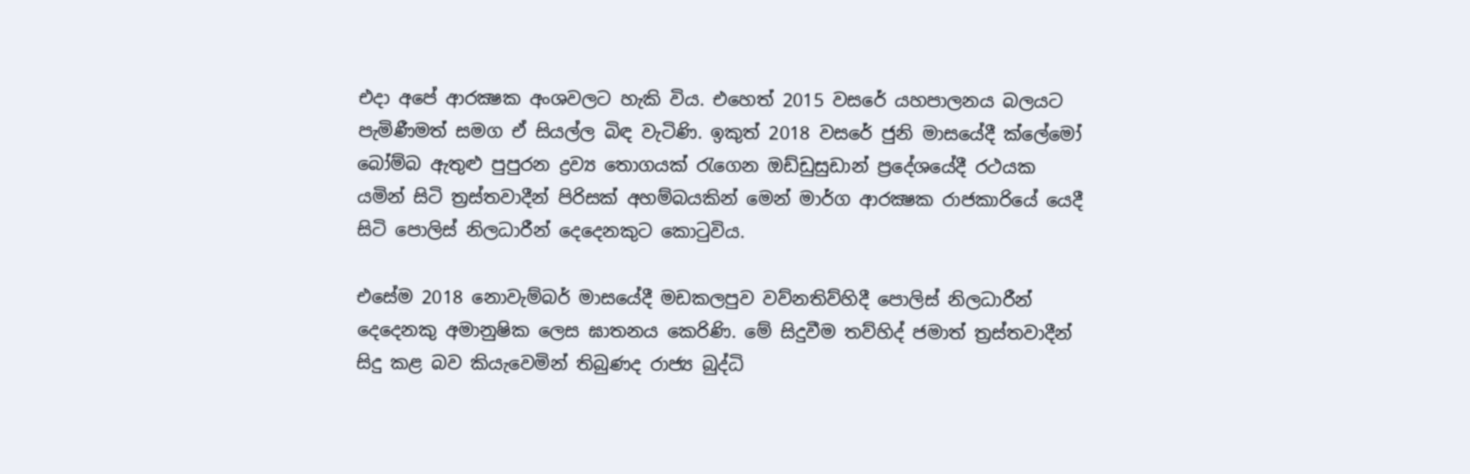එදා අපේ ආරක්‍ෂක අංශවලට හැකි විය. එහෙත් 2015 වසරේ යහපාලනය බලයට පැමිණීමත් සමග ඒ සියල්ල බිඳ වැටිණි. ඉකුත් 2018 වසරේ ජුනි මාසයේදී ක්ලේමෝ බෝම්බ ඇතුළු පුපුරන ද්‍රව්‍ය තොගයක් රැගෙන ඔඩ්ඩුසුඩාන් ප්‍රදේශයේදී රථයක යමින් සිටි ත්‍රස්තවාදීන් පිරිසක් අහම්බයකින් මෙන් මාර්ග ආරක්‍ෂක රාජකාරියේ යෙදී සිටි පොලිස් නිලධාරීන් දෙදෙනකුට කොටුවිය.

එසේම 2018 නොවැම්බර් මාසයේදී මඩකලපුව වව්නතිව්හිදී පොලිස් නිලධාරීන් දෙදෙනකු අමානුෂික ලෙස ඝාතනය කෙරිණි. මේ සිදුවීම තව්හිද් ජමාත් ත්‍රස්තවාදීන් සිදු කළ බව කියැවෙමින් තිබුණද රාජ්‍ය බුද්ධි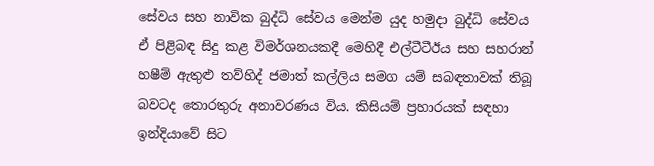සේවය සහ නාවික බුද්ධි සේවය මෙන්ම යුද හමුදා බුද්ධි සේවය ඒ පිළිබඳ සිදු කළ විමර්ශනයකදී මෙහිදී එල්ටීටීඊය සහ සහරාන් හෂීම් ඇතුළු තව්හිද් ජමාත් කල්ලිය සමග යම් සබඳතාවක් තිබූ බවටද තොරතුරු අනාවරණය විය. කිසියම් ප්‍රහාරයක් සඳහා ඉන්දියාවේ සිට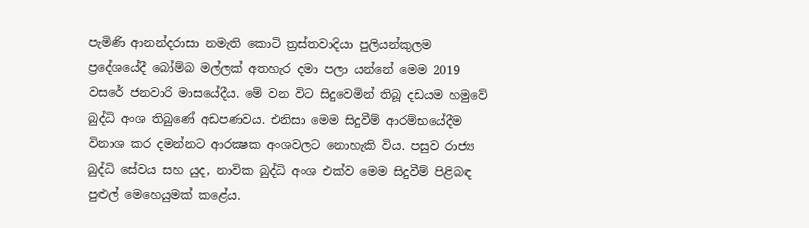පැමිණි ආනන්දරාසා නමැති කොටි ත්‍රස්තවාදියා පුලියන්කුලම ප්‍රදේශයේදී බෝම්බ මල්ලක් අතහැර දමා පලා යන්නේ මෙම 2019 වසරේ ජනවාරි මාසයේදීය. මේ වන විට සිදුවෙමින් තිබූ දඩයම හමුවේ බුද්ධි අංශ තිබුණේ අඩපණවය. එනිසා මෙම සිදුවීම් ආරම්භයේදීම විනාශ කර දමන්නට ආරක්‍ෂක අංශවලට නොහැකි විය. පසුව රාජ්‍ය බුද්ධි සේවය සහ යුද, නාවික බුද්ධි අංශ එක්ව මෙම සිදුවීම් පිළිබඳ පුළුල් මෙහෙයුමක් කළේය.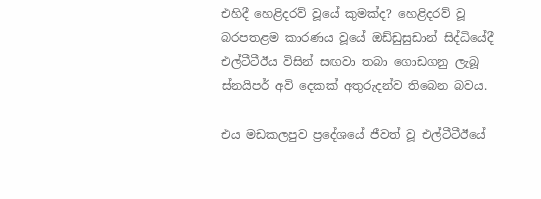එහිදී හෙළිදරව් වූයේ කුමක්ද? හෙළිදරව් වූ බරපතළම කාරණය වූයේ ඔඩ්ඩුසුඩාන් සිද්ධියේදී එල්ටීටීඊය විසින් සඟවා තබා ගොඩගනු ලැබූ ස්නයිපර් අවි දෙකක් අතුරුදන්ව තිබෙන බවය.

එය මඩකලපුව ප්‍රදේශයේ ජීවත් වූ එල්ටීටීඊයේ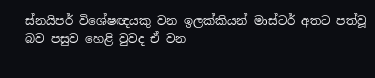ස්නයිපර් විශේෂඥයකු වන ඉලක්කියන් මාස්ටර් අතට පත්වූ බව පසුව හෙළි වුවද ඒ වන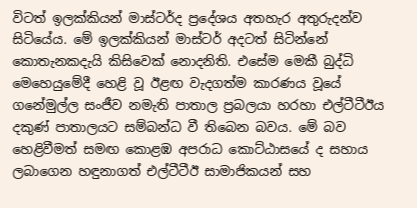විටත් ඉලක්කියන් මාස්ටර්ද ප්‍රදේශය අතහැර අතුරුදන්ව සිටියේය. මේ ඉලක්කියන් මාස්ටර් අදටත් සිටින්නේ කොතැනකදැයි කිසිවෙක් නොදනිති. එසේම මෙකී බුද්ධි මෙහෙයුමේදී හෙළි වූ ඊළඟ වැදගත්ම කාරණය වූයේ ගනේමුල්ල සංජීව නමැති පාතාල ප්‍රබලයා හරහා එල්ටීටීඊය දකුණ් පාතාලයට සම්බන්ධ වී තිබෙන බවය. මේ බව හෙළිවීමත් සමඟ කොළඹ අපරාධ කොට්ඨාසයේ ද සහාය ලබාගෙන හඳුනාගත් එල්ටීටීඊ සාමාජිකයන් සහ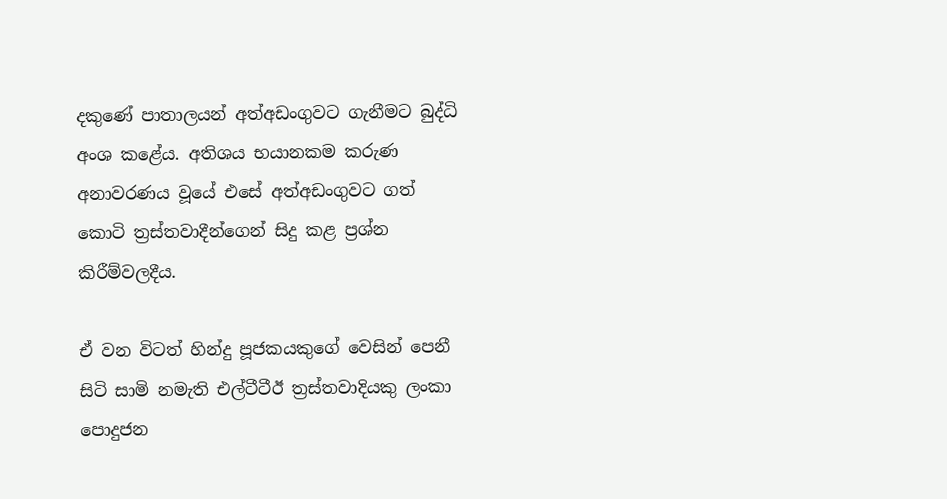දකුණේ පාතාලයන් අත්අඩංගුවට ගැනීමට බුද්ධි අංශ කළේය. අතිශය භයානකම කරුණ අනාවරණය වූයේ එසේ අත්අඩංගුවට ගත් කොටි ත්‍රස්තවාදීන්ගෙන් සිදු කළ ප්‍රශ්න කිරීම්වලදීය.

ඒ වන විටත් හින්දු පූජකයකුගේ වෙසින් පෙනී සිටි සාමි නමැති එල්ටීටීඊ ත්‍රස්තවාදියකු ලංකා පොදුජන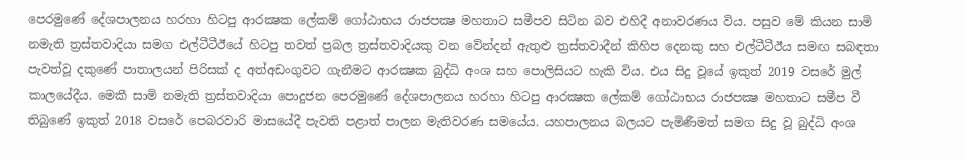පෙරමුණේ දේශපාලනය හරහා හිටපු ආරක්‍ෂක ලේකම් ගෝඨාභය රාජපක්‍ෂ මහතාට සමීපව සිටින බව එහිදී අනාවරණය විය. පසුව මේ කියන සාමි නමැති ත්‍රස්තවාදියා සමග එල්ටීටීඊයේ හිටපු තවත් ප්‍රබල ත්‍රස්තවාදියකු වන වේන්දන් ඇතුළු ත්‍රස්තවාදීන් කිහිප දෙනකු සහ එල්ටීටීඊය සමඟ සබඳතා පැවත්වූ දකුණේ පාතාලයන් පිරිසක් ද අත්අඩංගුවට ගැනීමට ආරක්‍ෂක බුද්ධි අංශ සහ පොලිසියට හැකි විය. එය සිදු වූයේ ඉකුත් 2019 වසරේ මුල් කාලයේදීය. මෙකී සාමි නමැති ත්‍රස්තවාදියා පොදුජන පෙරමුණේ දේශපාලනය හරහා හිටපු ආරක්‍ෂක ලේකම් ගෝඨාභය රාජපක්‍ෂ මහතාට සමීප වී තිබුණේ ඉකුත් 2018 වසරේ පෙබරවාරි මාසයේදී පැවති පළාත් පාලන මැතිවරණ සමයේය. යහපාලනය බලයට පැමිණීමත් සමග සිදු වූ බුද්ධි අංශ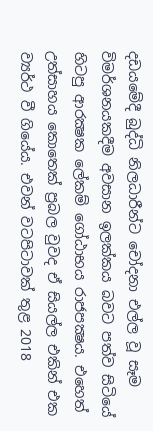දඩයමේදී බුද්ධි නිලධාරීන්ට චෝදනා එල්ල වූ සෑම විමර්ශනයකදීම අවසාන ඉලක්කය බවට පත්ව සිටියේ හිටපු ආරක්‍ෂක ලේකම් ගෝඨාභය රාජපක්‍ෂය. එහෙත් උත්සාහය කොතෙක් ප්‍රබල වුවද ඒ සියල්ල එකින් එක ව්‍යර්ථ වී ගියේය. එවන් වටපිටාවක් තුළ 2018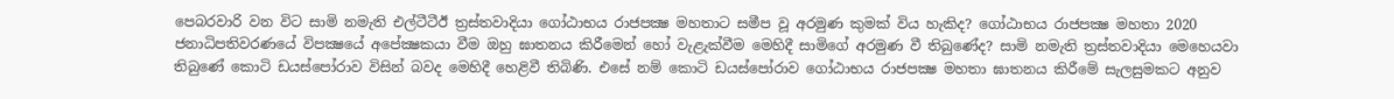පෙබරවාරි වන විට සාමි නමැති එල්ටීටීඊ ත්‍රස්තවාදියා ගෝඨාභය රාජපක්‍ෂ මහතාට සමීප වූ අරමුණ කුමක් විය හැකිද? ගෝඨාභය රාජපක්‍ෂ මහතා 2020 ජනාධිපතිවරණයේ විපක්‍ෂයේ අපේක්‍ෂකයා වීම ඔහු ඝාතනය කිරීමෙන් හෝ වැළැක්වීම මෙහිදී සාමිගේ අරමුණ වී තිබුණේද? සාමි නමැති ත්‍රස්තවාදියා මෙහෙයවා තිබුණේ කොටි ඩයස්පෝරාව විසින් බවද මෙහිදී හෙළිවී තිබිණි. එසේ නම් කොටි ඩයස්පෝරාව ගෝඨාභය රාජපක්‍ෂ මහතා ඝාතනය කිරීමේ සැලසුමකට අනුව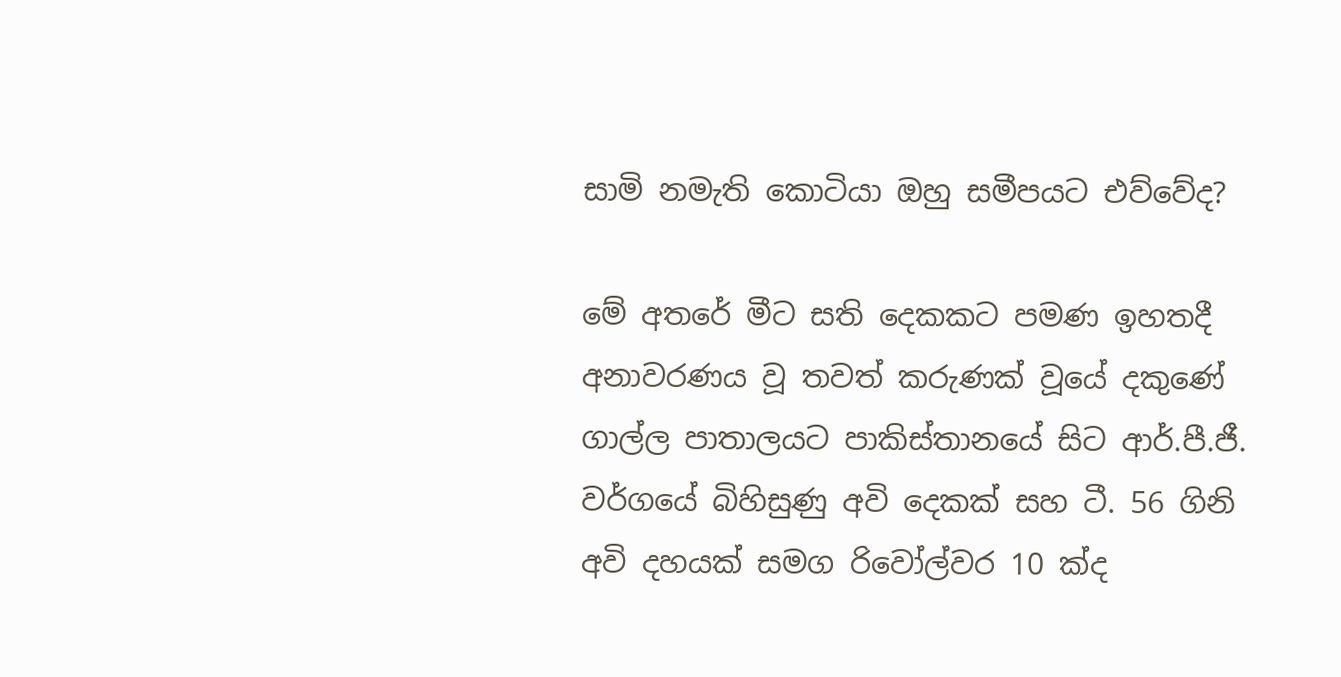සාමි නමැති කොටියා ඔහු සමීපයට එව්වේද?

මේ අතරේ මීට සති දෙකකට පමණ ඉහතදී අනාවරණය වූ තවත් කරුණක් වූයේ දකුණේ ගාල්ල පාතාලයට පාකිස්තානයේ සිට ආර්.පී.ජී. වර්ගයේ බිහිසුණු අවි දෙකක් සහ ටී. 56 ගිනි අවි දහයක් සමග රිවෝල්වර 10 ක්ද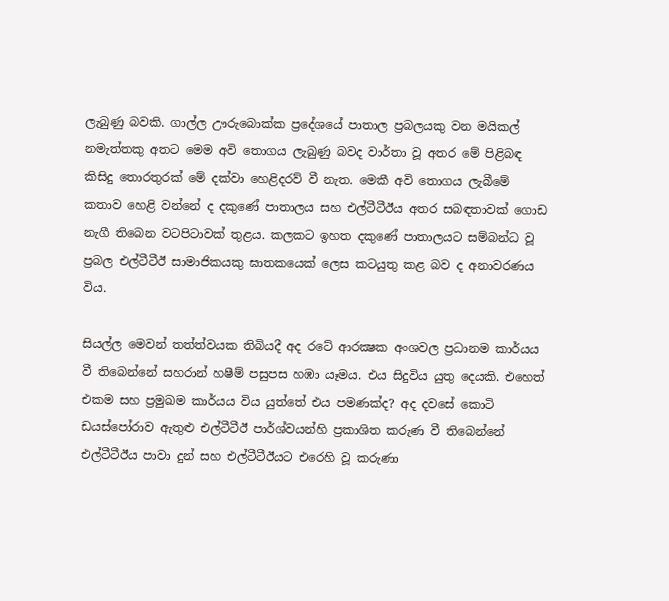ලැබුණු බවකි. ගාල්ල ඌරුබොක්ක ප්‍රදේශයේ පාතාල ප්‍රබලයකු වන මයිකල් නමැත්තකු අතට මෙම අවි තොගය ලැබුණු බවද වාර්තා වූ අතර මේ පිළිබඳ කිසිදු තොරතුරක් මේ දක්වා හෙළිදරව් වී නැත. මෙකී අවි තොගය ලැබීමේ කතාව හෙළි වන්නේ ද දකුණේ පාතාලය සහ එල්ටීටීඊය අතර සබඳතාවක් ගොඩ නැගී තිබෙන වටපිටාවක් තුළය. කලකට ඉහත දකුණේ පාතාලයට සම්බන්ධ වූ ප්‍රබල එල්ටීටීඊ සාමාජිකයකු ඝාතකයෙක් ලෙස කටයුතු කළ බව ද අනාවරණය විය.

සියල්ල මෙවන් තත්ත්වයක තිබියදී අද රටේ ආරක්‍ෂක අංශවල ප්‍රධානම කාර්යය වී තිබෙන්නේ සහරාන් හෂීම් පසුපස හඹා යෑමය. එය සිදුවිය යුතු දෙයකි. එහෙත් එකම සහ ප්‍රමුඛම කාර්යය විය යුත්තේ එය පමණක්ද? අද දවසේ කොටි ඩයස්පෝරාව ඇතුළු එල්ටීටීඊ පාර්ශ්වයන්හි ප්‍රකාශිත කරුණ වී තිබෙන්නේ එල්ටීටීඊය පාවා දුන් සහ එල්ටීටීඊයට එරෙහි වූ කරුණා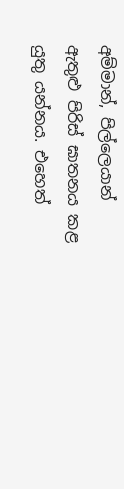අම්මාන්, පිල්ලෙයාන් ඇතුළු පිරිස් ඝාතනය කළ යුතු යන්නය. එහෙත්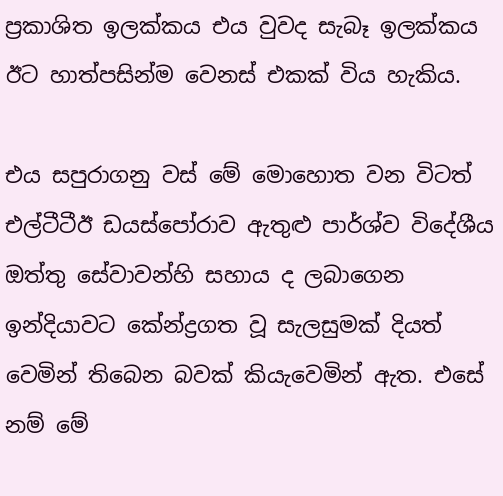ප්‍රකාශිත ඉලක්කය එය වුවද සැබෑ ඉලක්කය ඊට හාත්පසින්ම වෙනස් එකක් විය හැකිය.

එය සපුරාගනු වස් මේ මොහොත වන විටත් එල්ටීටීඊ ඩයස්පෝරාව ඇතුළු පාර්ශ්ව විදේශීය ඔත්තු සේවාවන්හි සහාය ද ලබාගෙන ඉන්දියාවට කේන්ද්‍රගත වූ සැලසුමක් දියත් වෙමින් තිබෙන බවක් කියැවෙමින් ඇත. එසේ නම් මේ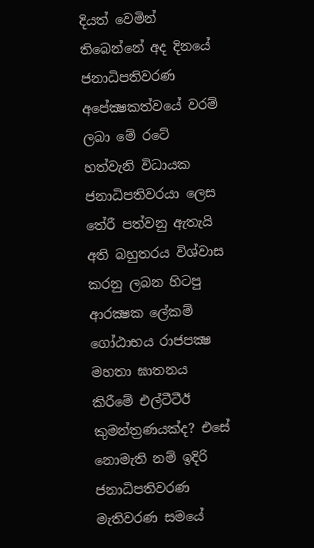දියත් වෙමින් තිබෙන්නේ අද දිනයේ ජනාධිපතිවරණ අපේක්‍ෂකත්වයේ වරම් ලබා මේ රටේ හත්වැනි විධායක ජනාධිපතිවරයා ලෙස තේරී පත්වනු ඇතැයි අති බහුතරය විශ්වාස කරනු ලබන හිටපු ආරක්‍ෂක ලේකම් ගෝඨාභය රාජපක්‍ෂ මහතා ඝාතනය කිරීමේ එල්ටීටීඊ කුමන්ත්‍රණයක්ද? එසේ නොමැති නම් ඉදිරි ජනාධිපතිවරණ මැතිවරණ සමයේ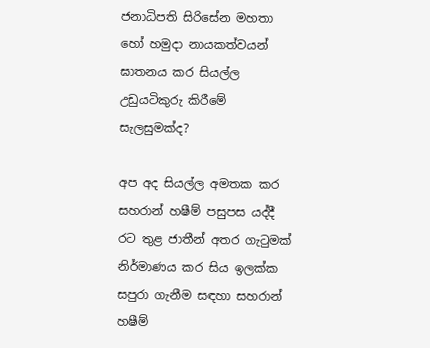ජනාධිපති සිරිසේන මහතා හෝ හමුදා නායකත්වයන් ඝාතනය කර සියල්ල උඩුයටිකුරු කිරීමේ සැලසුමක්ද?

අප අද සියල්ල අමතක කර සහරාන් හෂීම් පසුපස යද්දී රට තුළ ජාතීන් අතර ගැටුමක් නිර්මාණය කර සිය ඉලක්ක සපුරා ගැනීම සඳහා සහරාන් හෂීම්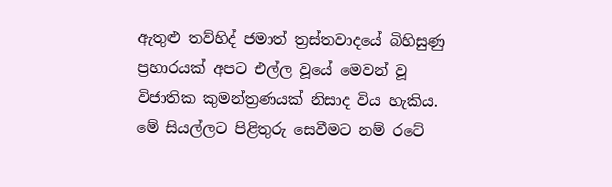ඇතුළු තව්හිද් ජමාත් ත්‍රස්තවාදයේ බිහිසුණු ප්‍රහාරයක් අපට එල්ල වූයේ මෙවන් වූ විජාතික කුමන්ත්‍රණයක් නිසාද විය හැකිය. මේ සියල්ලට පිළිතුරු සෙවීමට නම් රටේ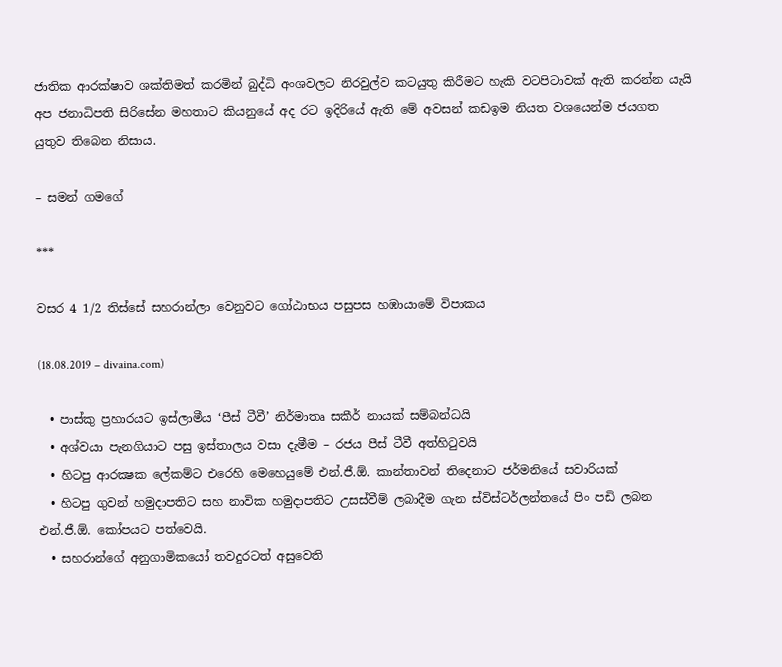ජාතික ආරක්ෂාව ශක්තිමත් කරමින් බුද්ධි අංශවලට නිරවුල්ව කටයුතු කිරීමට හැකි වටපිටාවක් ඇති කරන්න යැයි අප ජනාධිපති සිරිසේන මහතාට කියනුයේ අද රට ඉදිරියේ ඇති මේ අවසන් කඩඉම නියත වශයෙන්ම ජයගත යුතුව තිබෙන නිසාය.

– සමන් ගමගේ

***

වසර 4 1/2 තිස්සේ සහරාන්ලා වෙනුවට ගෝඨාභය පසුපස හඹායාමේ විපාකය

(18.08.2019 – divaina.com)

  • පාස්කු ප්‍රහාරයට ඉස්ලාමීය ‘පීස් ටීවී’ නිර්මාතෘ සකීර් නායක් සම්බන්ධයි
  • අශ්වයා පැනගියාට පසු ඉස්තාලය වසා දැමීම – රජය පීස් ටීවී අත්හිටුවයි
  • හිටපු ආරක්‍ෂක ලේකම්ට එරෙහි මෙහෙයුමේ එන්.ජී.ඕ. කාන්තාවන් තිදෙනාට ජර්මනියේ සවාරියක්
  • හිටපු ගුවන් හමුදාපතිට සහ නාවික හමුදාපතිට උසස්වීම් ලබාදීම ගැන ස්විස්ටර්ලන්තයේ පිං පඩි ලබන එන්.ජී.ඕ. කෝපයට පත්වෙයි.
  • සහරාන්ගේ අනුගාමිකයෝ තවදුරටත් අසුවෙති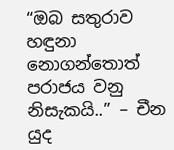“ඔබ සතුරාව හඳුනා නොගන්තොත් පරාජය වනු නිසැකයි..” – චීන යුද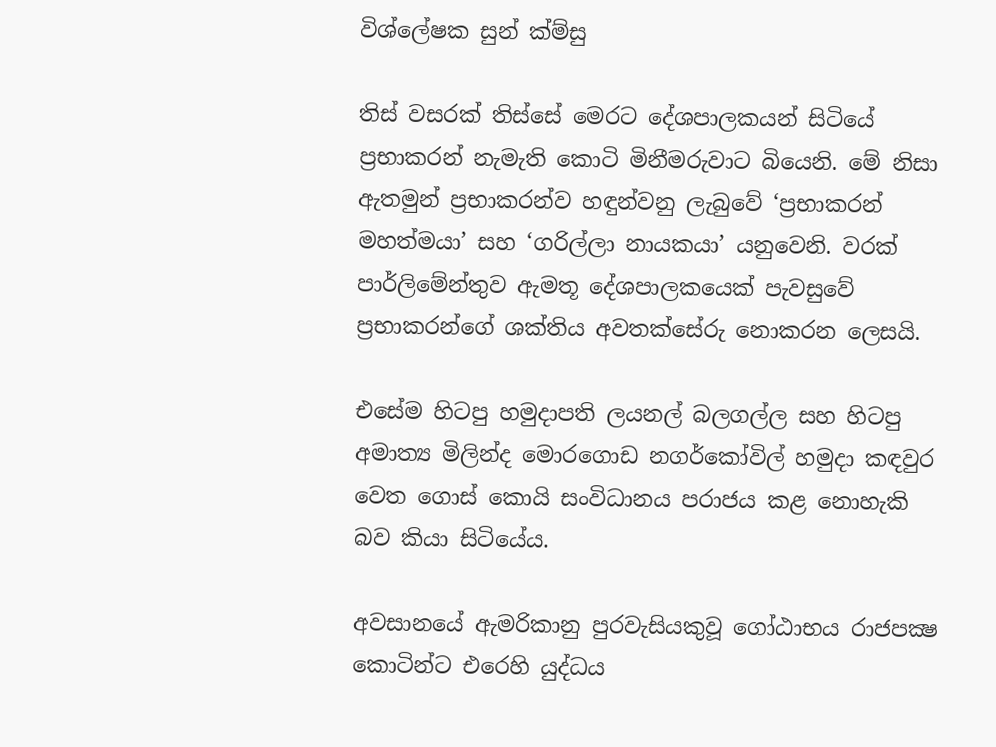විශ්ලේෂක සුන් ක්ම්සු

තිස් වසරක් තිස්සේ මෙරට දේශපාලකයන් සිටියේ ප්‍රභාකරන් නැමැති කොටි මිනීමරුවාට බියෙනි. මේ නිසා ඇතමුන් ප්‍රභාකරන්ව හඳුන්වනු ලැබුවේ ‘ප්‍රභාකරන් මහත්මයා’ සහ ‘ගරිල්ලා නායකයා’ යනුවෙනි. වරක් පාර්ලිමේන්තුව ඇමතූ දේශපාලකයෙක් පැවසුවේ ප්‍රභාකරන්ගේ ශක්තිය අවතක්සේරු නොකරන ලෙසයි.

එසේම හිටපු හමුදාපති ලයනල් බලගල්ල සහ හිටපු අමාත්‍ය මිලින්ද මොරගොඩ නගර්කෝවිල් හමුදා කඳවුර වෙත ගොස් කොයි සංවිධානය පරාජය කළ නොහැකි බව කියා සිටියේය.

අවසානයේ ඇමරිකානු පුරවැසියකුවූ ගෝඨාභය රාජපක්‍ෂ කොටින්ට එරෙහි යුද්ධය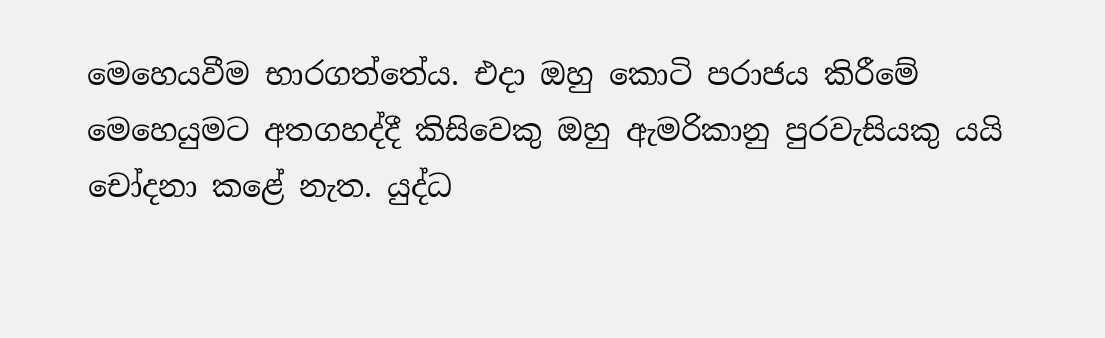මෙහෙයවීම භාරගත්තේය. එදා ඔහු කොටි පරාජය කිරීමේ මෙහෙයුමට අතගහද්දී කිසිවෙකු ඔහු ඇමරිකානු පුරවැසියකු යයි චෝදනා කළේ නැත. යුද්ධ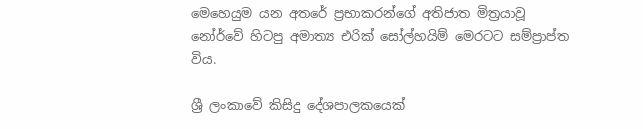මෙහෙයුම යන අතරේ ප්‍රභාකරන්ගේ අතිජාත මිත්‍රයාවූ නෝර්වේ හිටපු අමාත්‍ය එරික් සෝල්හයිම් මෙරටට සම්ප්‍රාප්ත විය.

ශ්‍රී ලංකාවේ කිසිදු දේශපාලකයෙක්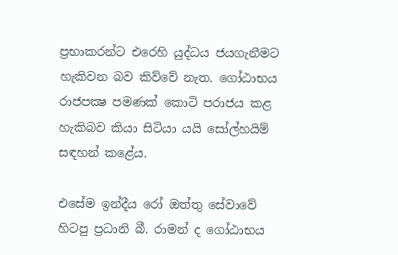ප්‍රභාකරන්ට එරෙහි යුද්ධය ජයගැනීමට හැකිවන බව කිව්වේ නැත. ගෝඨාභය රාජපක්‍ෂ පමණක් කොටි පරාජය කළ හැකිබව කියා සිටියා යයි සෝල්හයිම් සඳහන් කළේය.

එසේම ඉන්දීය රෝ ඔත්තු සේවාවේ හිටපු ප්‍රධානි බී. රාමන් ද ගෝඨාභය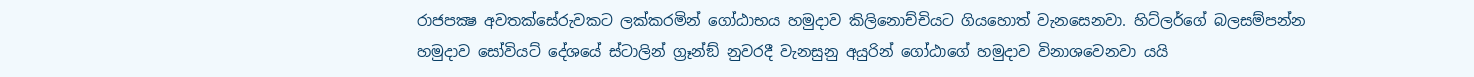රාජපක්‍ෂ අවතක්සේරුවකට ලක්කරමින් ගෝඨාභය හමුදාව කිලිනොච්චියට ගියහොත් වැනසෙනවා. හිට්ලර්ගේ බලසම්පන්න හමුදාව සෝවියට් දේශයේ ස්ටාලින් ග්‍රෑන්ඞ් නුවරදී වැනසුනු අයුරින් ගෝඨාගේ හමුදාව විනාශවෙනවා යයි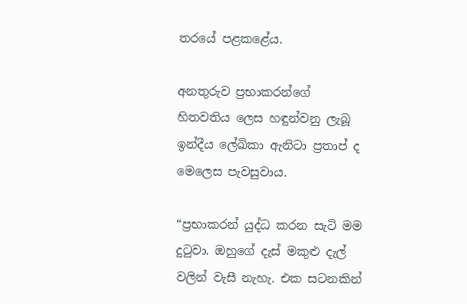තරයේ පළකළේය.

අනතුරුව ප්‍රභාකරන්ගේ හිතවතිය ලෙස හඳුන්වනු ලැබූ ඉන්දීය ලේඛිකා ඇනිටා ප්‍රතාප් ද මෙලෙස පැවසුවාය.

“ප්‍රභාකරන් යුද්ධ කරන සැටි මම දුටුවා. ඔහුගේ දැස් මකුළු දැල් වලින් වැසී නැහැ. එක සටනකින්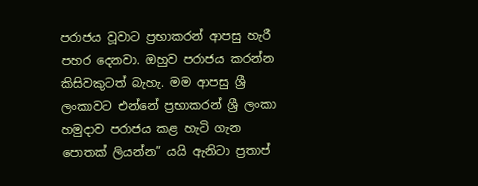පරාජය වූවාට ප්‍රභාකරන් ආපසු හැරී පහර දෙනවා. ඔහුව පරාජය කරන්න කිසිවකුටත් බැහැ. මම ආපසු ශ්‍රී ලංකාවට එන්නේ ප්‍රභාකරන් ශ්‍රී ලංකා හමුදාව පරාජය කළ හැටි ගැන පොතක් ලියන්න” යයි ඇනිටා ප්‍රතාප්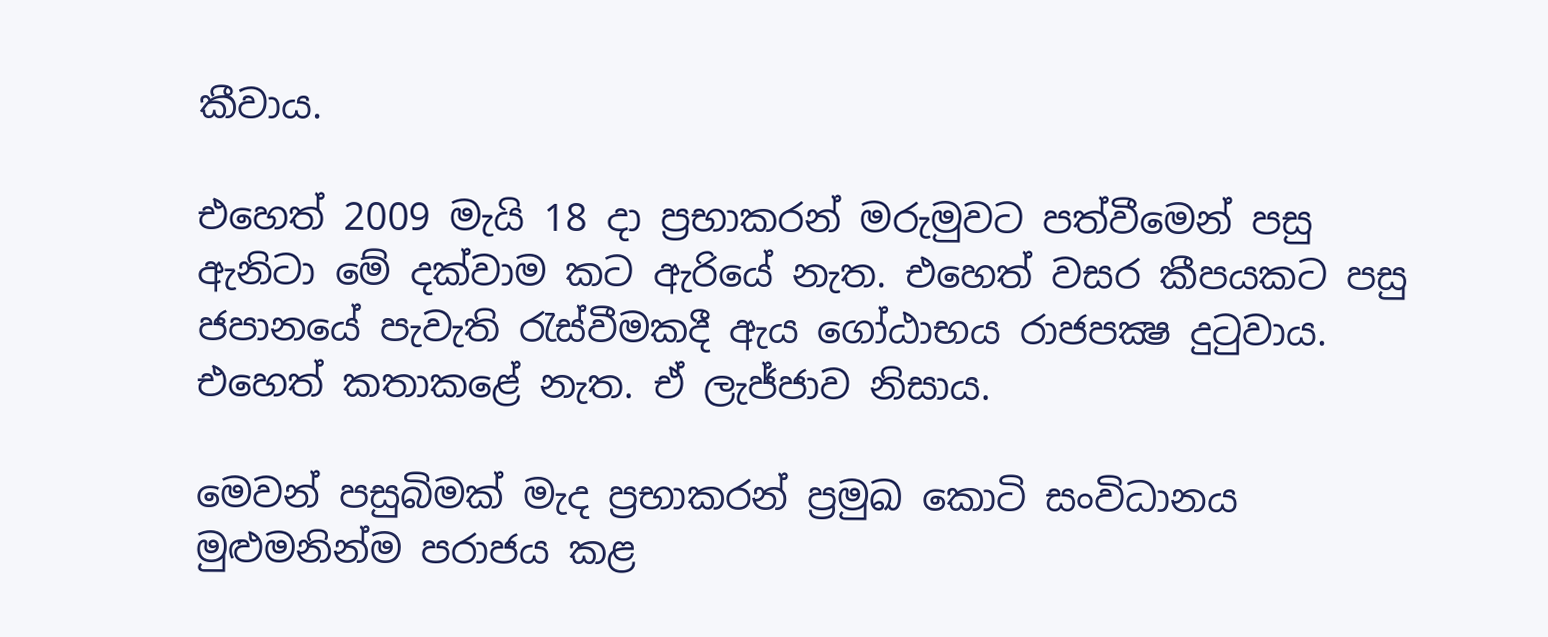කීවාය.

එහෙත් 2009 මැයි 18 දා ප්‍රභාකරන් මරුමුවට පත්වීමෙන් පසු ඇනිටා මේ දක්වාම කට ඇරියේ නැත. එහෙත් වසර කීපයකට පසු ජපානයේ පැවැති රැස්වීමකදී ඇය ගෝඨාභය රාජපක්‍ෂ දුටුවාය. එහෙත් කතාකළේ නැත. ඒ ලැජ්ජාව නිසාය.

මෙවන් පසුබිමක් මැද ප්‍රභාකරන් ප්‍රමුඛ කොටි සංවිධානය මුළුමනින්ම පරාජය කළ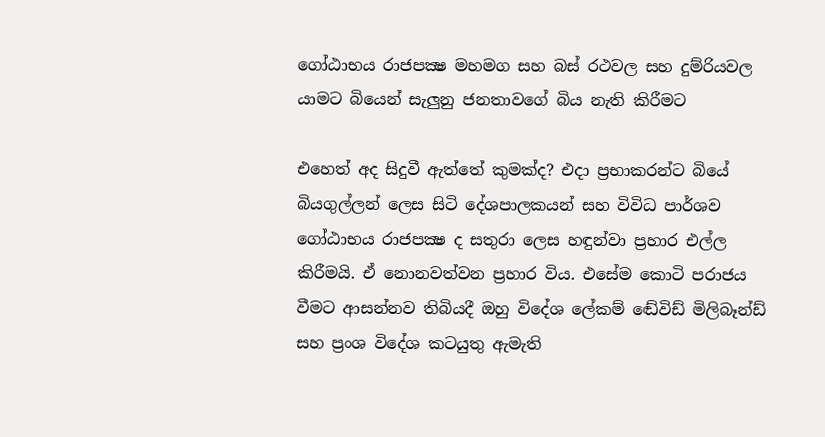ගෝඨාභය රාජපක්‍ෂ මහමග සහ බස් රථවල සහ දුම්රියවල යාමට බියෙන් සැලුනු ජනතාවගේ බිය නැති කිරීමට

එහෙත් අද සිදුවී ඇත්තේ කුමක්ද? එදා ප්‍රභාකරන්ට බියේ බියගුල්ලන් ලෙස සිටි දේශපාලකයන් සහ විවිධ පාර්ශව ගෝඨාභය රාජපක්‍ෂ ද සතුරා ලෙස හඳුන්වා ප්‍රහාර එල්ල කිරීමයි. ඒ නොනවත්වන ප්‍රහාර විය. එසේම කොටි පරාජය වීමට ආසන්නව තිබියදී ඔහු විදේශ ලේකම් ඬේවිඩ් මිලිබෑන්ඩ් සහ ප්‍රංශ විදේශ කටයුතු ඇමැති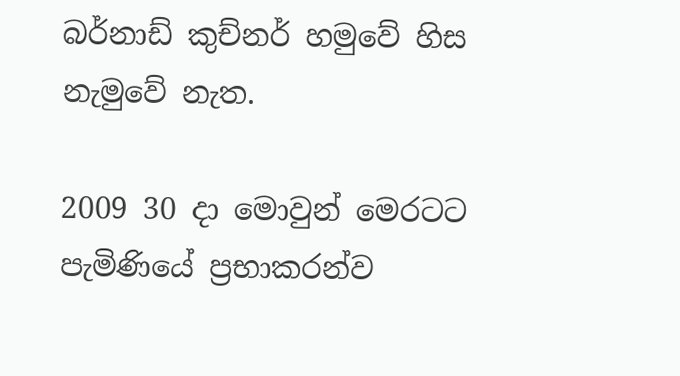බර්නාඩ් කුච්නර් හමුවේ හිස නැමුවේ නැත.

2009 30 දා මොවුන් මෙරටට පැමිණියේ ප්‍රභාකරන්ව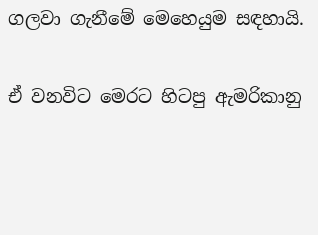ගලවා ගැනීමේ මෙහෙයුම සඳහායි.

ඒ වනවිට මෙරට හිටපු ඇමරිකානු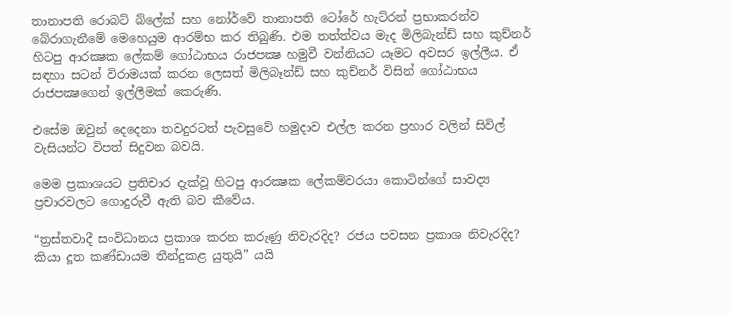තානාපති රොබට් බ්ලේක් සහ නෝර්වේ තානාපති ටෝරේ හැට්රන් ප්‍රභාකරන්ව බේරාගැනීමේ මෙහෙයුම ආරම්භ කර තිබුණි. එම තත්ත්වය මැද මිලිබැන්ඩ් සහ කුච්නර් හිටපු ආරක්‍ෂක ලේකම් ගෝඨාභය රාජපක්‍ෂ හමුවී වන්නියට යෑමට අවසර ඉල්ලීය. ඒ සඳහා සටන් විරාමයක් කරන ලෙසත් මිලිබෑන්ඩ් සහ කුච්නර් විසින් ගෝඨාභය රාජපක්‍ෂගෙන් ඉල්ලීමක් කෙරුණි.

එසේම ඔවුන් දෙදෙනා තවදුරටත් පැවසුවේ හමුදාව එල්ල කරන ප්‍රහාර වලින් සිවිල් වැසියන්ට විපත් සිදුවන බවයි.

මෙම ප්‍රකාශයට ප්‍රතිචාර දැක්වූ හිටපු ආරක්‍ෂක ලේකම්වරයා කොටින්ගේ සාවද්‍ය ප්‍රචාරවලට ගොදුරුවී ඇති බව කීවේය.

“ත්‍රස්තවාදී සංවිධානය ප්‍රකාශ කරන කරුණු නිවැරදිද? රජය පවසන ප්‍රකාශ නිවැරදිද? කියා දූත කණ්ඩායම තීන්දුකළ යුතුයි” යයි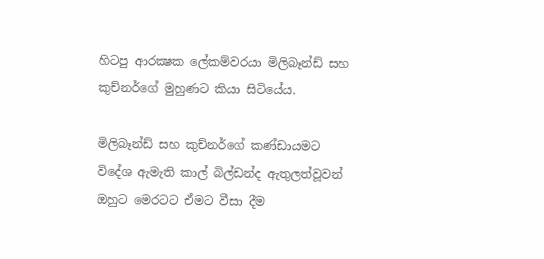හිටපු ආරක්‍ෂක ලේකම්වරයා මිලිබෑන්ඩ් සහ කුච්නර්ගේ මුහුණට කියා සිටියේය.

මිලිබෑන්ඩ් සහ කුච්නර්ගේ කණ්ඩායමට විදේශ ඇමැති කාල් බිල්ඩන්ද ඇතුලත්වූවන් ඔහුට මෙරටට ඒමට වීසා දීම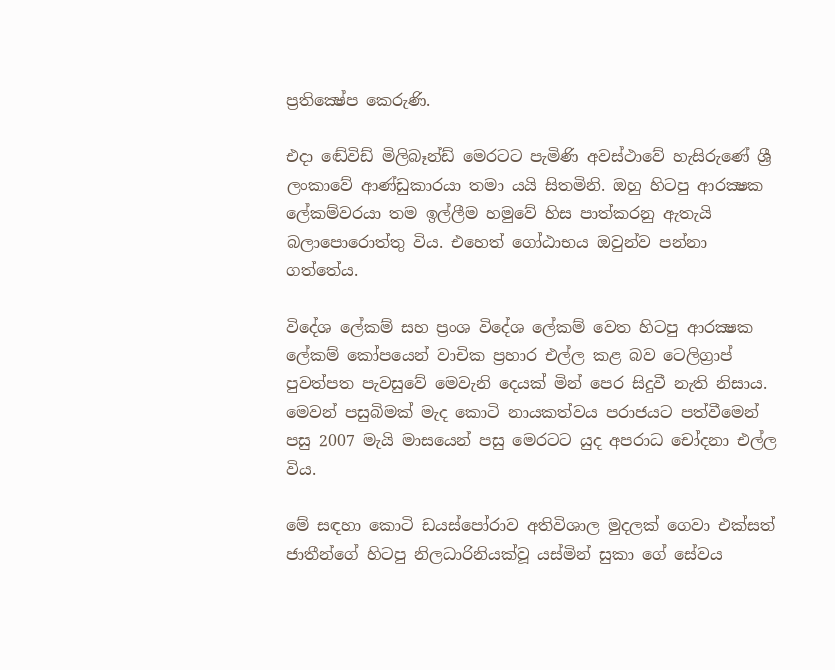ප්‍රතික්‍ෂේප කෙරුණි.

එදා ඬේවිඩ් මිලිබෑන්ඩ් මෙරටට පැමිණි අවස්ථාවේ හැසිරුණේ ශ්‍රී ලංකාවේ ආණ්ඩුකාරයා තමා යයි සිතමිනි. ඔහු හිටපු ආරක්‍ෂක ලේකම්වරයා තම ඉල්ලීම හමුවේ හිස පාත්කරනු ඇතැයි බලාපොරොත්තු විය. එහෙත් ගෝඨාභය ඔවුන්ව පන්නා ගත්තේය.

විදේශ ලේකම් සහ ප්‍රංශ විදේශ ලේකම් වෙත හිටපු ආරක්‍ෂක ලේකම් කෝපයෙන් වාචික ප්‍රහාර එල්ල කළ බව ටෙලිග්‍රාප් පුවත්පත පැවසුවේ මෙවැනි දෙයක් මින් පෙර සිදුවී නැති නිසාය. මෙවන් පසුබිමක් මැද කොටි නායකත්වය පරාජයට පත්වීමෙන් පසු 2007 මැයි මාසයෙන් පසු මෙරටට යුද අපරාධ චෝදනා එල්ල විය.

මේ සඳහා කොටි ඩයස්පෝරාව අතිවිශාල මුදලක් ගෙවා එක්සත් ජාතීන්ගේ හිටපු නිලධාරිනියක්වූ යස්මින් සුකා ගේ සේවය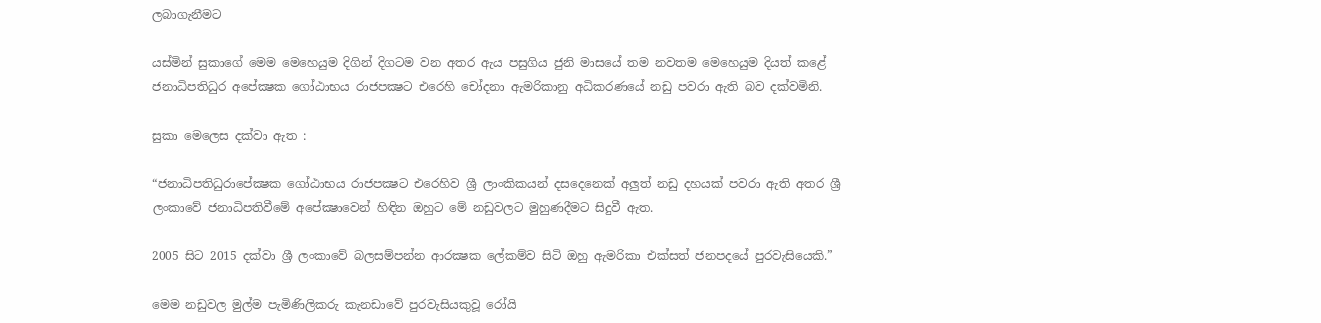ලබාගැනීමට

යස්මින් සුකාගේ මෙම මෙහෙයුම දිගින් දිගටම වන අතර ඇය පසුගිය ජුනි මාසයේ තම නවතම මෙහෙයුම දියත් කළේ ජනාධිපතිධුර අපේක්‍ෂක ගෝඨාභය රාජපක්‍ෂට එරෙහි චෝදනා ඇමරිකානු අධිකරණයේ නඩු පවරා ඇති බව දක්වමිනි.

සුකා මෙලෙස දක්වා ඇත :

“ජනාධිපතිධුරාපේක්‍ෂක ගෝඨාභය රාජපක්‍ෂට එරෙහිව ශ්‍රී ලාංකිකයන් දසදෙනෙක් අලුත් නඩු දහයක් පවරා ඇති අතර ශ්‍රී ලංකාවේ ජනාධිපතිවීමේ අපේක්‍ෂාවෙන් හිඳින ඔහුට මේ නඩුවලට මුහුණදීමට සිදුවී ඇත.

2005 සිට 2015 දක්වා ශ්‍රී ලංකාවේ බලසම්පන්න ආරක්‍ෂක ලේකම්ව සිටි ඔහු ඇමරිකා එක්සත් ජනපදයේ පුරවැසියෙකි.”

මෙම නඩුවල මුල්ම පැමිණිලිකරු කැනඩාවේ පුරවැසියකුවූ රෝයි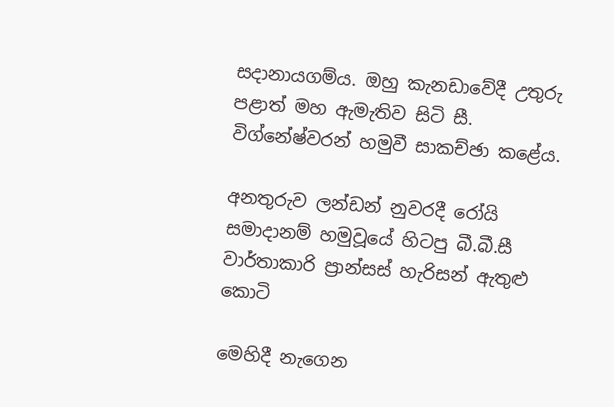සදානායගම්ය. ඔහු කැනඩාවේදී උතුරු පළාත් මහ ඇමැතිව සිටි සී. විග්නේෂ්වරන් හමුවී සාකච්ඡා කළේය.

අනතුරුව ලන්ඩන් නුවරදී රෝයි සමාදානම් හමුවූයේ හිටපු බී.බී.සී වාර්තාකාරි ප්‍රාන්සස් හැරිසන් ඇතුළු කොටි

මෙහිදී නැගෙන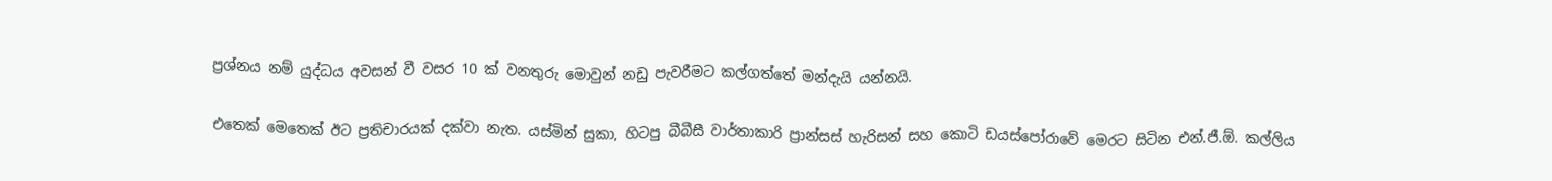ප්‍රශ්නය නම් යුද්ධය අවසන් වී වසර 10 ක් වනතුරු මොවුන් නඩු පැවරීමට කල්ගත්තේ මන්දැයි යන්නයි.

එතෙක් මෙතෙක් ඊට ප්‍රතිචාරයක් දක්වා නැත. යස්මින් සුකා, හිටපු බීබීසී වාර්තාකාරි ප්‍රාන්සස් හැරිසන් සහ කොටි ඩයස්පෝරාවේ මෙරට සිටින එන්.ජී.ඕ. කල්ලිය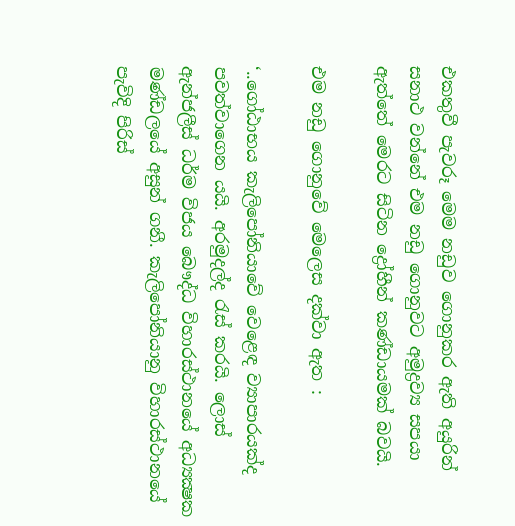එකතුවී පැවරූ මෙම නඩුව ගොනුකර ඇති අයුරින් සනාථ වන්නේ එම නඩු ගොනුවට අමුද්‍රව්‍ය සපයා ඇත්තේ මෙරට සිටින ද්‍රෝහීන් කණ්ඩායමක් බවයි.

එම නඩු ගොනුවේ මෙලෙස දක්වා ඇත :

‘..ගෝඨාභය කැලිපෝනියාවේ වෙළෙඳ ව්‍යාපාරයක්ද පවත්වාගෙන යයි. අරමුදල්ද රැස් කරයි. ලොස් ඇන්ජලීස් ධර්ම විජය බෞද්ධ විහාරස්ථානයේ අධ්‍යක්‍ෂක මණ්ඩලයේ අසුන් ගනී. කැලිපෝනියානු විහාරස්ථානයේ පැවිදි පිරිස්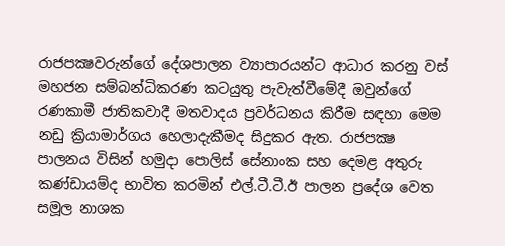රාජපක්‍ෂවරුන්ගේ දේශපාලන ව්‍යාපාරයන්ට ආධාර කරනු වස් මහජන සම්බන්ධිකරණ කටයුතු පැවැත්වීමේදී ඔවුන්ගේ රණකාමී ජාතිකවාදී මතවාදය ප්‍රවර්ධනය කිරීම සඳහා මෙම නඩු ක්‍රියාමාර්ගය හෙලාදැකීමද සිදුකර ඇත. රාජපක්‍ෂ පාලනය විසින් හමුදා පොලිස් සේනාංක සහ දෙමළ අතුරු කණ්ඩායම්ද භාවිත කරමින් එල්.ටී.ටී.ඊ පාලන ප්‍රදේශ වෙත සමූල නාශක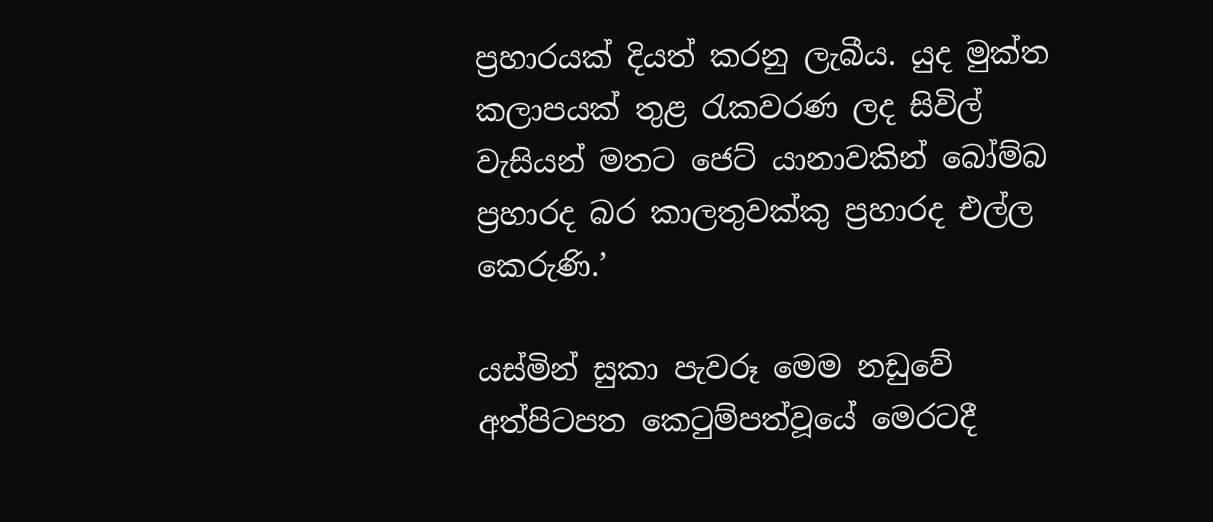ප්‍රහාරයක් දියත් කරනු ලැබීය. යුද මුක්ත කලාපයක් තුළ රැකවරණ ලද සිවිල් වැසියන් මතට ජෙට් යානාවකින් බෝම්බ ප්‍රහාරද බර කාලතුවක්කු ප්‍රහාරද එල්ල කෙරුණි.’

යස්මින් සුකා පැවරූ මෙම නඩුවේ අත්පිටපත කෙටුම්පත්වූයේ මෙරටදී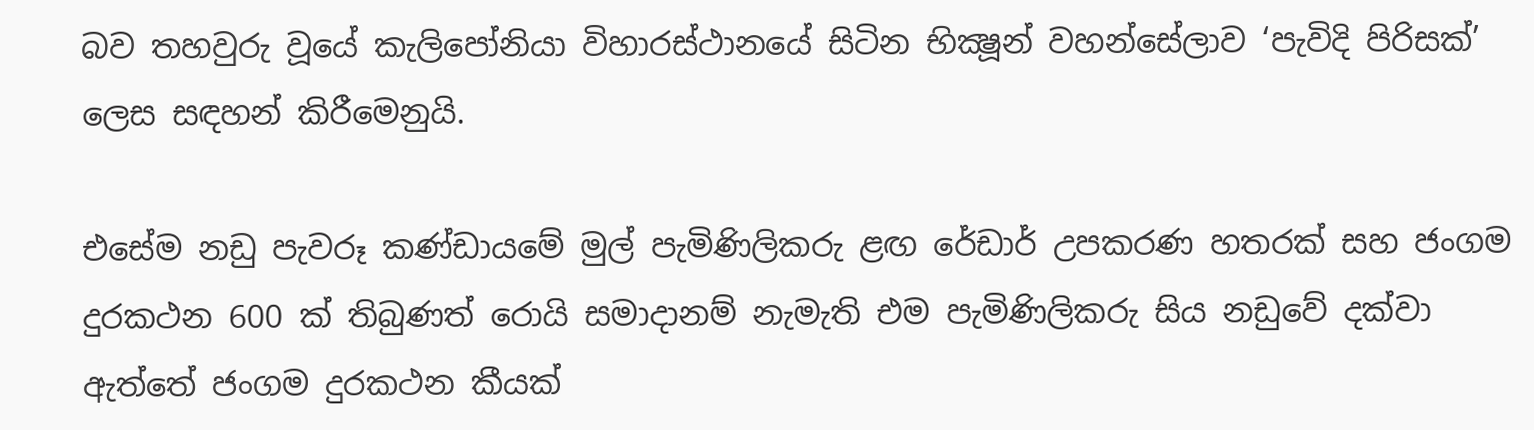බව තහවුරු වූයේ කැලිපෝනියා විහාරස්ථානයේ සිටින භික්‍ෂූන් වහන්සේලාව ‘පැවිදි පිරිසක්’ ලෙස සඳහන් කිරීමෙනුයි.

එසේම නඩු පැවරූ කණ්ඩායමේ මුල් පැමිණිලිකරු ළඟ රේඩාර් උපකරණ හතරක් සහ ජංගම දුරකථන 600 ක් තිබුණත් රොයි සමාදානම් නැමැති එම පැමිණිලිකරු සිය නඩුවේ දක්වා ඇත්තේ ජංගම දුරකථන කීයක්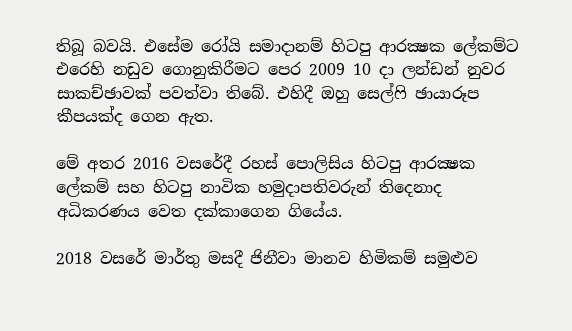තිබූ බවයි. එසේම රෝයි සමාදානම් හිටපු ආරක්‍ෂක ලේකම්ට එරෙහි නඩුව ගොනුකිරීමට පෙර 2009 10 දා ලන්ඩන් නුවර සාකච්ඡාවක් පවත්වා තිබේ. එහිදී ඔහු සෙල්ෆි ඡායාරූප කීපයක්ද ගෙන ඇත.

මේ අතර 2016 වසරේදී රහස් පොලිසිය හිටපු ආරක්‍ෂක ලේකම් සහ හිටපු නාවික හමුදාපතිවරුන් තිදෙනාද අධිකරණය වෙත දක්කාගෙන ගියේය.

2018 වසරේ මාර්තු මසදී ජිනීවා මානව හිමිකම් සමුළුව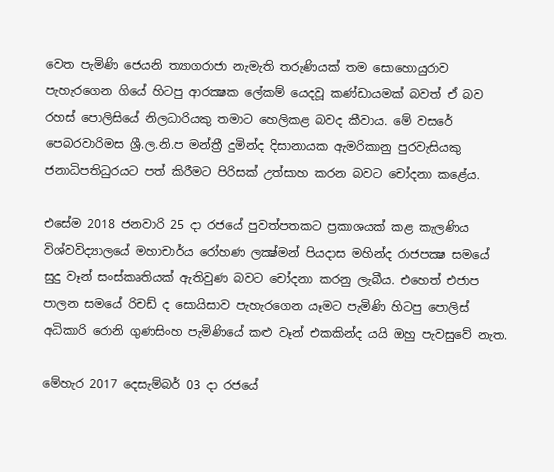වෙත පැමිණි ජෙයනි ත්‍යාගරාජා නැමැති තරුණියක් තම සොහොයුරාව පැහැරගෙන ගියේ හිටපු ආරක්‍ෂක ලේකම් යෙදවූ කණ්ඩායමක් බවත් ඒ බව රහස් පොලිසියේ නිලධාරියකු තමාට හෙලිකළ බවද කීවාය. මේ වසරේ පෙබරවාරිමස ශ්‍රී.ල.නි.ප මන්ත්‍රී දුමින්ද දිසානායක ඇමරිකානු පුරවැසියකු ජනාධිපතිධුරයට පත් කිරීමට පිරිසක් උත්සාහ කරන බවට චෝදනා කළේය.

එසේම 2018 ජනවාරි 25 දා රජයේ පුවත්පතකට ප්‍රකාශයක් කළ කැලණිය විශ්වවිද්‍යාලයේ මහාචාර්ය රෝහණ ලක්‍ෂ්මන් පියදාස මහින්ද රාජපක්‍ෂ සමයේ සුදු වෑන් සංස්කෘතියක් ඇතිවුණ බවට චෝදනා කරනු ලැබීය. එහෙත් එජාප පාලන සමයේ රිචඩ් ද සොයිසාව පැහැරගෙන යෑමට පැමිණි හිටපු පොලිස් අධිකාරි රොනි ගුණසිංහ පැමිණියේ කළු වෑන් එකකින්ද යයි ඔහු පැවසුවේ නැත.

මේහැර 2017 දෙසැම්බර් 03 දා රජයේ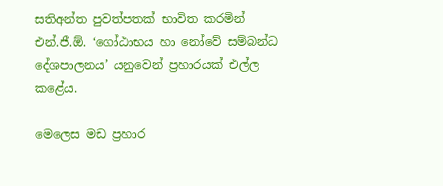සතිඅන්ත පුවත්පතක් භාවිත කරමින් එන්.ජී.ඕ. ‘ගෝඨාභය හා නෝවේ සම්බන්ධ දේශපාලනය’ යනුවෙන් ප්‍රහාරයක් එල්ල කළේය.

මෙලෙස මඩ ප්‍රහාර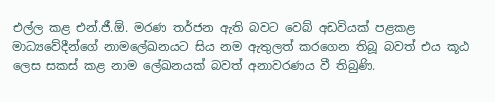එල්ල කළ එන්.ජී.ඕ. මරණ තර්ජන ඇති බවට වෙබ් අඩවියක් පළකළ මාධ්‍යවේදීන්ගේ නාමලේඛනයට සිය නම ඇතුලත් කරගෙන තිබූ බවත් එය කූඨ ලෙස සකස් කළ නාම ලේඛනයක් බවත් අනාවරණය වී තිබුණි.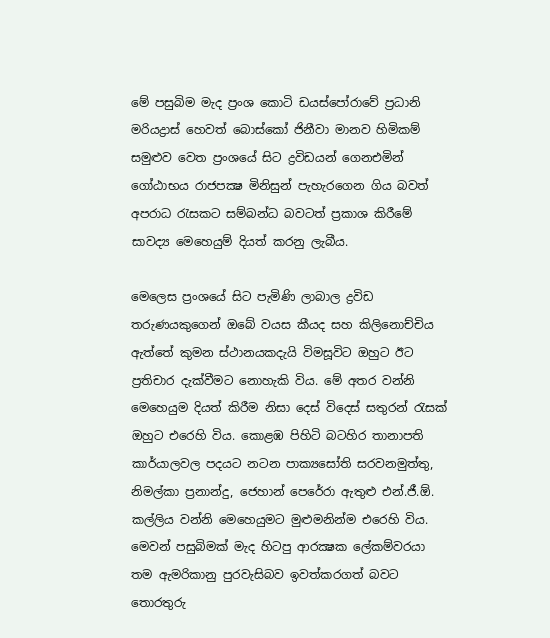මේ පසුබිම මැද ප්‍රංශ කොටි ඩයස්පෝරාවේ ප්‍රධානි මරියද්‍රාස් හෙවත් බොස්කෝ ජිනීවා මානව හිමිකම් සමුළුව වෙත ප්‍රංශයේ සිට ද්‍රවිඩයන් ගෙනඑමින් ගෝඨාභය රාජපක්‍ෂ මිනිසුන් පැහැරගෙන ගිය බවත් අපරාධ රැසකට සම්බන්ධ බවටත් ප්‍රකාශ කිරීමේ සාවද්‍ය මෙහෙයුම් දියත් කරනු ලැබීය.

මෙලෙස ප්‍රංශයේ සිට පැමිණි ලාබාල ද්‍රවිඩ තරුණයකුගෙන් ඔබේ වයස කීයද සහ කිලිනොච්චිය ඇත්තේ කුමන ස්ථානයකදැයි විමසූවිට ඔහුට ඊට ප්‍රතිචාර දැක්වීමට නොහැකි විය. මේ අතර වන්නි මෙහෙයුම දියත් කිරීම නිසා දෙස් විදෙස් සතුරන් රැසක් ඔහුට එරෙහි විය. කොළඹ පිහිටි බටහිර තානාපති කාර්යාලවල පදයට නටන පාක්‍යසෝති සරවනමුත්තු, නිමල්කා ප්‍රනාන්දු, ජෙහාන් පෙරේරා ඇතුළු එන්.ජී.ඕ. කල්ලිය වන්නි මෙහෙයුමට මුළුමනින්ම එරෙහි විය. මෙවන් පසුබිමක් මැද හිටපු ආරක්‍ෂක ලේකම්වරයා තම ඇමරිකානු පුරවැසිබව ඉවත්කරගත් බවට තොරතුරු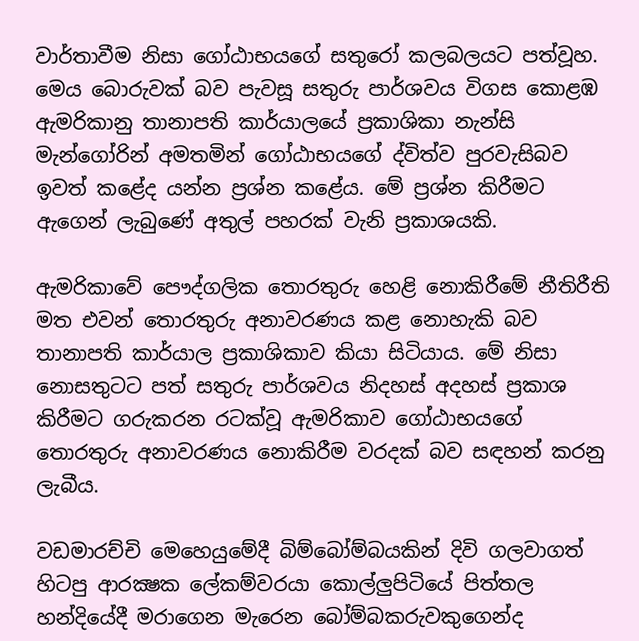වාර්තාවීම නිසා ගෝඨාභයගේ සතුරෝ කලබලයට පත්වූහ. මෙය බොරුවක් බව පැවසූ සතුරු පාර්ශවය විගස කොළඹ ඇමරිකානු තානාපති කාර්යාලයේ ප්‍රකාශිකා නැන්සි මැන්ගෝරින් අමතමින් ගෝඨාභයගේ ද්විත්ව පුරවැසිබව ඉවත් කළේද යන්න ප්‍රශ්න කළේය. මේ ප්‍රශ්න කිරීමට ඇගෙන් ලැබුණේ අතුල් පහරක් වැනි ප්‍රකාශයකි.

ඇමරිකාවේ පෞද්ගලික තොරතුරු හෙළි නොකිරීමේ නීතිරීති මත එවන් තොරතුරු අනාවරණය කළ නොහැකි බව තානාපති කාර්යාල ප්‍රකාශිකාව කියා සිටියාය. මේ නිසා නොසතුටට පත් සතුරු පාර්ශවය නිදහස් අදහස් ප්‍රකාශ කිරීමට ගරුකරන රටක්වූ ඇමරිකාව ගෝඨාභයගේ තොරතුරු අනාවරණය නොකිරීම වරදක් බව සඳහන් කරනු ලැබීය.

වඩමාරච්චි මෙහෙයුමේදී බිම්බෝම්බයකින් දිවි ගලවාගත් හිටපු ආරක්‍ෂක ලේකම්වරයා කොල්ලුපිටියේ පිත්තල හන්දියේදී මරාගෙන මැරෙන බෝම්බකරුවකුගෙන්ද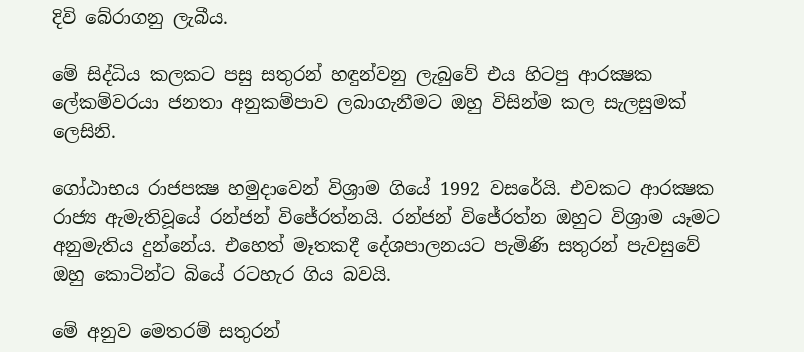දිවි බේරාගනු ලැබීය.

මේ සිද්ධිය කලකට පසු සතුරන් හඳුන්වනු ලැබුවේ එය හිටපු ආරක්‍ෂක ලේකම්වරයා ජනතා අනුකම්පාව ලබාගැනීමට ඔහු විසින්ම කල සැලසුමක් ලෙසිනි.

ගෝඨාභය රාජපක්‍ෂ හමුදාවෙන් විශ්‍රාම ගියේ 1992 වසරේයි. එවකට ආරක්‍ෂක රාජ්‍ය ඇමැතිවූයේ රන්ජන් විජේරත්නයි. රන්ජන් විජේරත්න ඔහුට විශ්‍රාම යෑමට අනුමැතිය දුන්නේය. එහෙත් මෑතකදී දේශපාලනයට පැමිණි සතුරන් පැවසුවේ ඔහු කොටින්ට බියේ රටහැර ගිය බවයි.

මේ අනුව මෙතරම් සතුරන්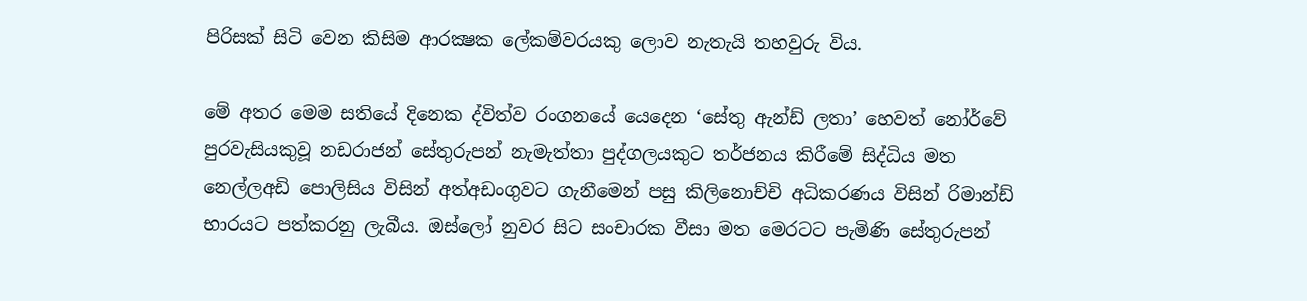පිරිසක් සිටි වෙන කිසිම ආරක්‍ෂක ලේකම්වරයකු ලොව නැතැයි තහවුරු විය.

මේ අතර මෙම සතියේ දිනෙක ද්විත්ව රංගනයේ යෙදෙන ‘සේතු ඇන්ඩ් ලතා’ හෙවත් නෝර්වේ පුරවැසියකුවූ නඩරාජන් සේතුරුපන් නැමැත්තා පුද්ගලයකුට තර්ජනය කිරීමේ සිද්ධිය මත නෙල්ලඅඩි පොලිසිය විසින් අත්අඩංගුවට ගැනීමෙන් පසු කිලිනොච්චි අධිකරණය විසින් රිමාන්ඩ් භාරයට පත්කරනු ලැබීය. ඔස්ලෝ නුවර සිට සංචාරක වීසා මත මෙරටට පැමිණි සේතුරුපන්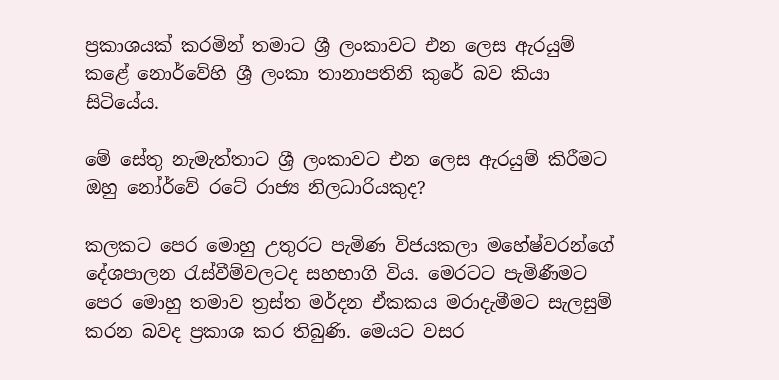ප්‍රකාශයක් කරමින් තමාට ශ්‍රී ලංකාවට එන ලෙස ඇරයුම් කළේ නොර්වේහි ශ්‍රී ලංකා තානාපතිනි කුරේ බව කියා සිටියේය.

මේ සේතු නැමැත්තාට ශ්‍රී ලංකාවට එන ලෙස ඇරයුම් කිරීමට ඔහු නෝර්වේ රටේ රාජ්‍ය නිලධාරියකුද?

කලකට පෙර මොහු උතුරට පැමිණ විජයකලා මහේෂ්වරන්ගේ දේශපාලන රැස්වීම්වලටද සහභාගි විය. මෙරටට පැමිණීමට පෙර මොහු තමාව ත්‍රස්ත මර්දන ඒකකය මරාදැමීමට සැලසුම් කරන බවද ප්‍රකාශ කර තිබුණි. මෙයට වසර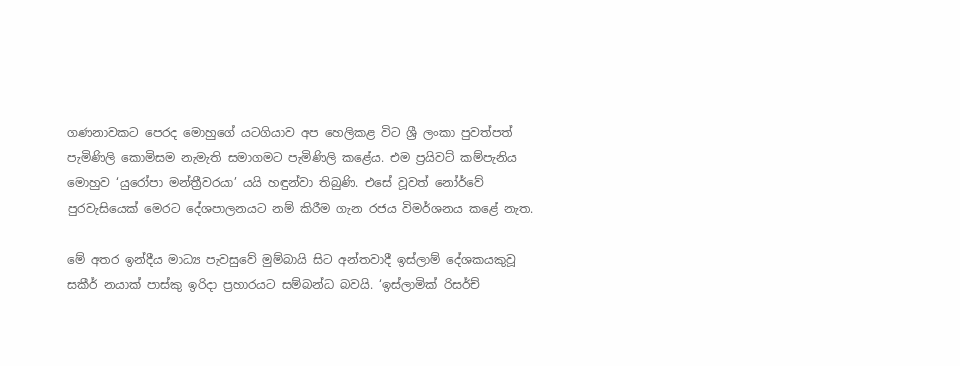ගණනාවකට පෙරද මොහුගේ යටගියාව අප හෙලිකළ විට ශ්‍රී ලංකා පුවත්පත් පැමිණිලි කොමිසම නැමැති සමාගමට පැමිණිලි කළේය. එම ප්‍රයිවට් කම්පැනිය මොහුව ‘යුරෝපා මන්ත්‍රීවරයා’ යයි හඳුන්වා තිබුණි. එසේ වූවත් නෝර්වේ පුරවැසියෙක් මෙරට දේශපාලනයට නම් කිරීම ගැන රජය විමර්ශනය කළේ නැත.

මේ අතර ඉන්දීය මාධ්‍ය පැවසුවේ මුම්බායි සිට අන්තවාදී ඉස්ලාම් දේශකයකුවූ සකීර් නයාක් පාස්කු ඉරිදා ප්‍රහාරයට සම්බන්ධ බවයි. ‘ඉස්ලාමික් රිසර්ච්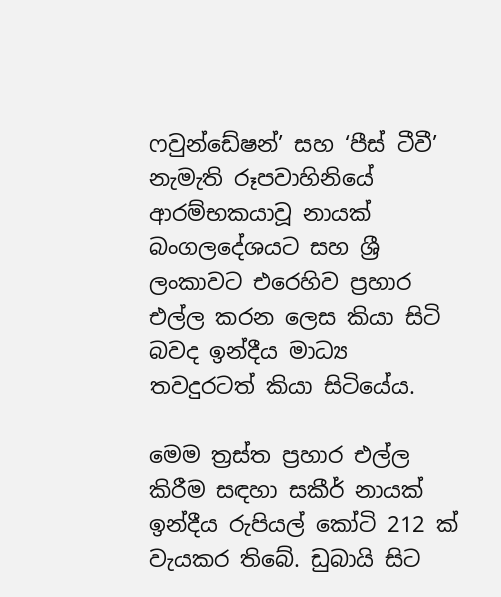ෆවුන්ඩේෂන්’ සහ ‘පීස් ටීවී’ නැමැති රූපවාහිනියේ ආරම්භකයාවූ නායක් බංගලදේශයට සහ ශ්‍රී ලංකාවට එරෙහිව ප්‍රහාර එල්ල කරන ලෙස කියා සිටි බවද ඉන්දීය මාධ්‍ය තවදුරටත් කියා සිටියේය.

මෙම ත්‍රස්ත ප්‍රහාර එල්ල කිරීම සඳහා සකීර් නායක් ඉන්දීය රුපියල් කෝටි 212 ක් වැයකර තිබේ. ඩුබායි සිට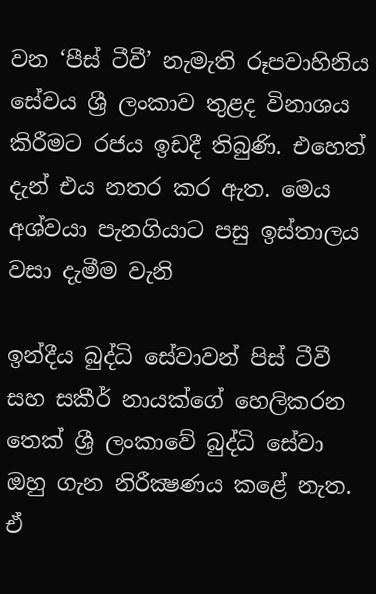වන ‘පීස් ටීවී’ නැමැති රූපවාහිනිය සේවය ශ්‍රී ලංකාව තුළද විනාශය කිරීමට රජය ඉඩදී තිබුණි. එහෙත් දැන් එය නතර කර ඇත. මෙය අශ්වයා පැනගියාට පසු ඉස්තාලය වසා දැමීම වැනි

ඉන්දීය බුද්ධි සේවාවන් පිස් ටීවී සහ සකීර් නායක්ගේ හෙලිකරන තෙක් ශ්‍රී ලංකාවේ බුද්ධි සේවා ඔහු ගැන නිරීක්‍ෂණය කළේ නැත. ඒ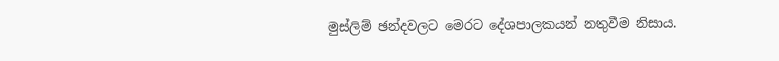මුස්ලිම් ඡන්දවලට මෙරට දේශපාලකයන් නතුවීම නිසාය.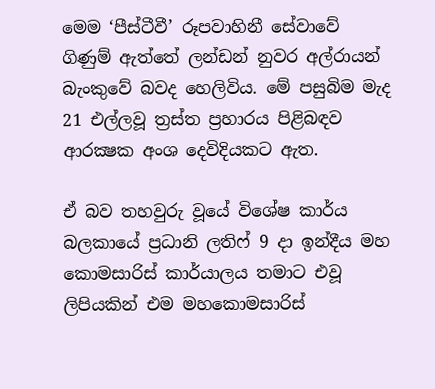මෙම ‘පීස්ටීවී’ රූපවාහිනී සේවාවේ ගිණුම් ඇත්තේ ලන්ඩන් නුවර අල්රායන් බැංකුවේ බවද හෙලිවිය. මේ පසුබිම මැද 21 එල්ලවූ ත්‍රස්ත ප්‍රහාරය පිළිබඳව ආරක්‍ෂක අංශ දෙවිදියකට ඇත.

ඒ බව තහවුරු වූයේ විශේෂ කාර්ය බලකායේ ප්‍රධානි ලතිෆ් 9 දා ඉන්දීය මහ කොමසාරිස් කාර්යාලය තමාට එවූ ලිපියකින් එම මහකොමසාරිස්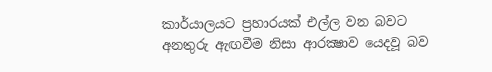කාර්යාලයට ප්‍රහාරයක් එල්ල වන බවට අනතුරු ඇඟවීම නිසා ආරක්‍ෂාව යෙදවූ බව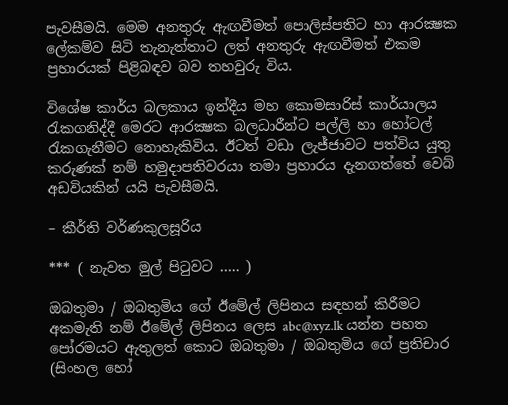පැවසීමයි. මෙම අනතුරු ඇඟවීමත් පොලිස්පතිට හා ආරක්‍ෂක ලේකම්ව සිටි තැනැත්තාට ලත් අනතුරු ඇඟවීමත් එකම ප්‍රහාරයක් පිළිබඳව බව තහවුරු විය.

විශේෂ කාර්ය බලකාය ඉන්දීය මහ කොමසාරිස් කාර්යාලය රැකගනිද්දී මෙරට ආරක්‍ෂක බලධාරීන්ට පල්ලි හා හෝටල් රැකගැනීමට නොහැකිවිය. ඊටත් වඩා ලැජ්ජාවට පත්විය යුතු කරුණක් නම් හමුදාපතිවරයා තමා ප්‍රහාරය දැනගත්තේ වෙබ් අඩවියකින් යයි පැවසීමයි.

– කීර්ති වර්ණකුලසූරිය

*** ( නැවත මුල් පිටුවට ….. )

ඔබතුමා / ඔබතුමිය ගේ ඊමේල් ලිපිනය සඳහන් කිරීමට අකමැති නම් ඊමේල් ලිපිනය ලෙස abc@xyz.lk යන්න පහත පෝරමයට ඇතුලත් කොට ඔබතුමා / ඔබතුමිය ගේ ප්‍රතිචාර (සිංහල හෝ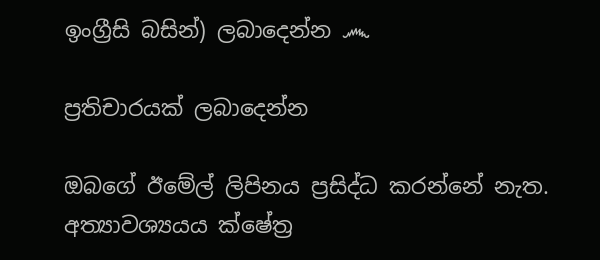ඉංග්‍රීසි බසින්) ලබාදෙන්න ෴

ප්‍රතිචාරයක් ලබාදෙන්න

ඔබගේ ඊමේල් ලිපිනය ප්‍රසිද්ධ කරන්නේ නැත. අත්‍යාවශ්‍යයය ක්ෂේත්‍ර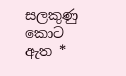සලකුණු කොට ඇත *